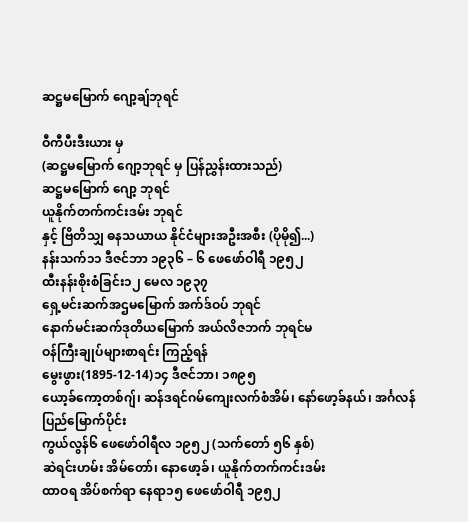ဆဋ္ဌမမြောက် ဂျော့ချ်ဘုရင်

ဝီကီပီးဒီးယား မှ
(ဆဋ္ဌမမြောက် ဂျော့ဘုရင် မှ ပြန်ညွှန်းထားသည်)
ဆဋ္ဌမမြောက် ဂျော့ ဘုရင်
ယူနိုက်တက်ကင်းဒမ်း ဘုရင်
နှင့် ဗြိတိသျှ ဓနသယာယ နိုင်ငံများအဦးအစီး (ပိုမို၍...)
နန်းသက်၁၁ ဒီဇင်ဘာ ၁၉၃၆ – ၆ ဖေဖော်ဝါရီ ၁၉၅၂
ထီးနန်းစိုးစံခြင်း၁၂ မေလ ၁၉၃၇
ရှေ့မင်းဆက်အဌမမြောက် အက်ဒ်ဝပ် ဘုရင်
နောက်မင်းဆက်ဒုတိယမြောက် အယ်လိဇဘက် ဘုရင်မ
ဝန်ကြီးချုပ်များစာရင်း ကြည့်ရန်
မွေးဖွား(1895-12-14)၁၄ ဒီဇင်ဘာ၊ ၁၈၉၅
ယော့ခ်ကော့တစ်ဂျ်၊ ဆန်ဒရင်ဂမ်ကျေးလက်စံအိမ်၊ နော်ဖော့ခ်နယ်၊ အင်္ဂလန်ပြည်မြောက်ပိုင်း
ကွယ်လွန်၆ ဖေဖော်ဝါရီလ ၁၉၅၂ (သက်တော် ၅၆ နှစ်)
ဆဲရင်းဟမ်း အိမ်တော်၊ နောဖော့ခ်၊ ယူနိုက်တက်ကင်းဒမ်း
ထာဝရ အိပ်စက်ရာ နေရာ၁၅ ဖေဖော်ဝါရီ ၁၉၅၂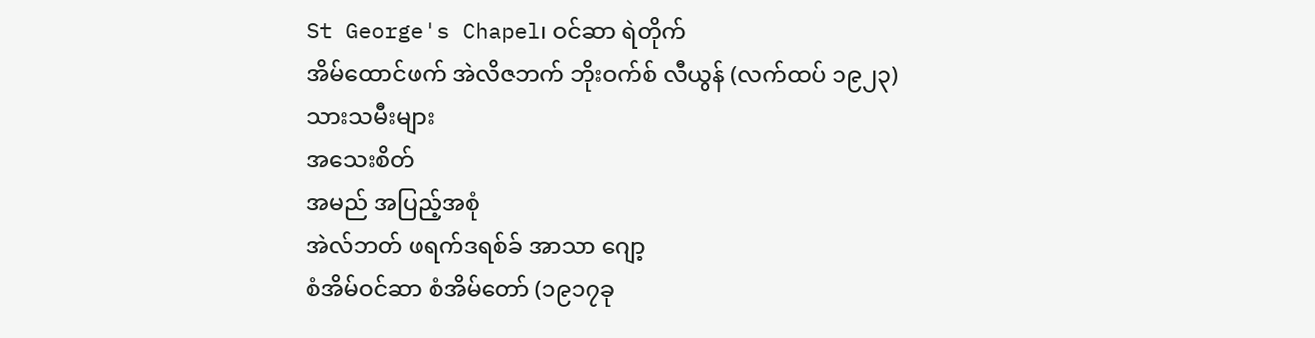St George's Chapel၊ ဝင်ဆာ ရဲတိုက်
အိမ်ထောင်ဖက် အဲလိဇဘက် ဘိုးဝက်စ် လီယွန် (လက်ထပ် ၁၉၂၃)
သားသမီးများ
အသေးစိတ်
အမည် အပြည့်အစုံ
အဲလ်ဘတ် ဖရက်ဒရစ်ခ် အာသာ ဂျော့
စံအိမ်ဝင်ဆာ စံအိမ်တော် (၁၉၁၇ခု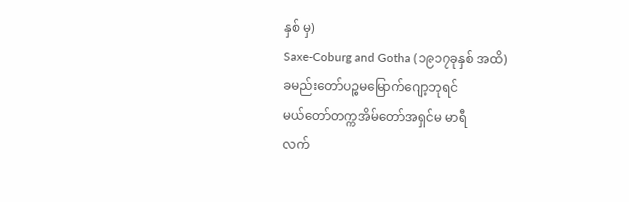နှစ် မှ)
Saxe-Coburg and Gotha (၁၉၁၇ခုနှစ် အထိ)
ခမည်းတော်ပဉ္စမမြောက်ဂျော့ဘုရင်
မယ်တော်တက္ကအိမ်တော်အရှင်မ မာရီ
လက်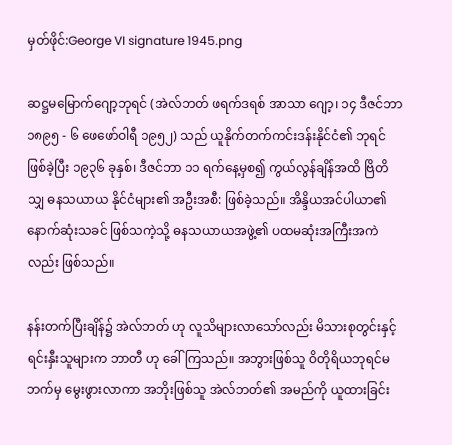မှတ်ဖိုင်:George VI signature 1945.png

ဆဋ္ဌမမြောက်ဂျော့ဘုရင် (အဲလ်ဘတ် ဖရက်ဒရစ် အာသာ ဂျော့၊ ၁၄ ဒီဇင်ဘာ ၁၈၉၅ - ၆ ဖေဖော်ဝါရီ ၁၉၅၂) သည် ယူနိုက်တက်ကင်းဒန်းနိုင်ငံ၏ ဘုရင်ဖြစ်ခဲ့ပြီး ၁၉၃၆ ခုနှစ်၊ ဒီဇင်ဘာ ၁၁ ရက်နေ့မှစ၍ ကွယ်လွန်ချိန်အထိ ဗြိတိသျှ ဓနသယာယ နိုင်ငံများ၏ အဦးအစီ: ဖြစ်ခဲ့သည်။ အိန္ဒိယအင်ပါယာ၏ နောက်ဆုံးသခင် ဖြစ်သကဲ့သို့ ဓနသယာယအဖွဲ့၏ ပထမဆုံးအကြီးအကဲလည်း ဖြစ်သည်။

နန်းတက်ပြီးချိန်၌ အဲလ်ဘတ် ဟု လူသိများလာသော်လည်း မိသားစုတွင်းနှင့် ရင်းနှီးသူများက ဘာတီ ဟု ခေါ်ကြသည်။ အဘွားဖြစ်သူ ဝိတိုရိယဘုရင်မဘက်မှ မွေးဖွားလာကာ အဘိုးဖြစ်သူ အဲလ်ဘတ်၏ အမည်ကို ယူထားခြင်း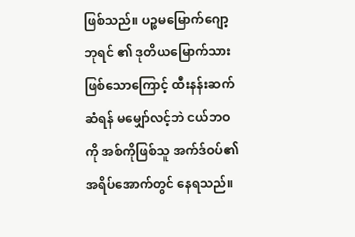ဖြစ်သည်။ ပဉ္စမမြောက်ဂျော့ဘုရင် ၏ ဒုတိယမြောက်သားဖြစ်သောကြောင့် ထီးနန်းဆက်ဆံရန် မမျှော်လင့်ဘဲ ငယ်ဘဝကို အစ်ကိုဖြစ်သူ အက်ဒ်ဝပ်၏ အရိပ်အောက်တွင် နေရသည်။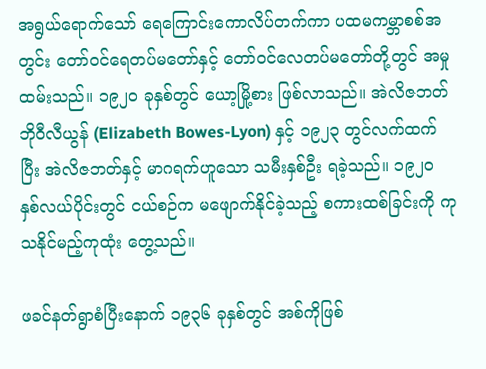အရွယ်ရောက်သော် ရေကြောင်းကောလိပ်တက်ကာ ပထမကမ္ဘာစစ်အတွင်း တော်ဝင်ရေတပ်မတော်နှင့် တော်ဝင်လေတပ်မတော်တို့တွင် အမှုထမ်းသည်။ ၁၉၂၀ ခုနှစ်တွင် ယော့မြို့စား ဖြစ်လာသည်။ အဲလိဇဘတ် ဘိုဝီလီယွန် (Elizabeth Bowes-Lyon) နှင့် ၁၉၂၃ တွင်လက်ထက်ပြီး အဲလိဇဘတ်နှင့် မာဂရက်ဟူသော သမီးနှစ်ဦး ရခဲ့သည်။ ၁၉၂၀ နှစ်လယ်ပိုင်းတွင် ငယ်စဉ်က မဖျောက်နိုင်ခဲ့သည့် စကားထစ်ခြင်းကို ကုသနိုင်မည့်ကုထုံး တွေ့သည်။

ဖခင်နတ်ရွာစံပြီးနောက် ၁၉၃၆ ခုနှစ်တွင် အစ်ကိုဖြစ်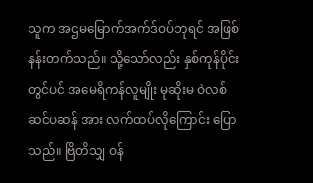သူက အဌမမြောက်အက်ဒ်ဝပ်ဘုရင် အဖြစ် နန်းတက်သည်။ သို့သော်လည်း နှစ်ကုန်ပိုင်းတွင်ပင် အမေရိကန်လူမျိုး မုဆိုးမ ဝဲလစ် ဆင်ပဆန် အား လက်ထပ်လိုကြောင်း ပြောသည်။ ဗြိတိသျှ ဝန်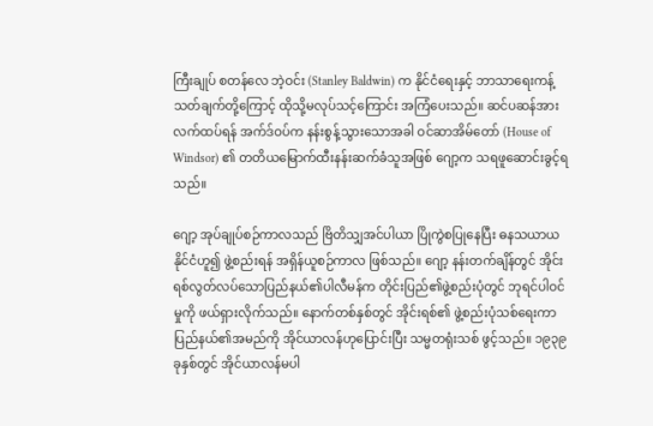ကြီးချုပ် စတန်လေ ဘဲ့ဝင်း (Stanley Baldwin) က နိုင်ငံရေးနှင့် ဘာသာရေးကန့်သတ်ချက်တို့ကြောင့် ထိုသို့မလုပ်သင့်ကြောင်း အကြံပေးသည်။ ဆင်ပဆန်အားလက်ထပ်ရန် အက်ဒ်ဝပ်က နန်းစွန့်သွားသောအခါ ဝင်ဆာအိမ်တော် (House of Windsor) ၏ တတိယမြောက်ထီးနန်းဆက်ခံသူအဖြစ် ဂျော့က သရဖူဆောင်းခွင့်ရသည်။

ဂျော့ အုပ်ချုပ်စဉ်ကာလသည် ဗြိတိသျှအင်ပါယာ ပြိုကွဲစပြုနေပြီး ဓနသယာယနိုင်ငံဟူ၍ ဖွဲ့စည်းရန် အရှိန်ယူစဉ်ကာလ ဖြစ်သည်။ ဂျော့ နန်းတက်ချိန်တွင် အိုင်းရစ်လွတ်လပ်သောပြည်နယ်၏ပါလီမန်က တိုင်းပြည်၏ဖွဲ့စည်းပုံတွင် ဘုရင်ပါဝင်မှုကို ဖယ်ရှားလိုက်သည်။ နောက်တစ်နှစ်တွင် အိုင်းရစ်၏ ဖွဲ့စည်းပုံသစ်ရေးကာ ပြည်နယ်၏အမည်ကို အိုင်ယာလန်ဟုပြောင်းပြီး သမ္မတရုံးသစ် ဖွင့်သည်။ ၁၉၃၉ ခုနှစ်တွင် အိုင်ယာလန်မပါ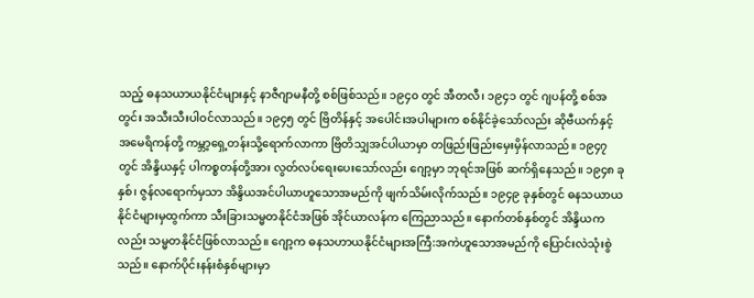သည့် ဓနသယာယနိုင်ငံများနှင့် နာဇီဂျာမနီတို့ စစ်ဖြစ်သည်။ ၁၉၄၀ တွင် အီတလီ၊ ၁၉၄၁ တွင် ဂျပန်တို့ စစ်အတွင်း အသီးသီးပါဝင်လာသည်။ ၁၉၄၅ တွင် ဗြိတိန်နှင့် အပေါင်းအပါများက စစ်နိုင်ခဲ့သော်လည်း ဆိုဗီယက်နှင့် အမေရိကန်တို့ ကမ္ဘာ့ရှေ့တန်းသို့ရောက်လာကာ ဗြိတိသျှအင်ပါယာမှာ တဖြည်းဖြည်းမှေးမှိန်လာသည်။ ၁၉၄၇ တွင် အိန္ဒိယနှင့် ပါကစ္စတန်တို့အား လွတ်လပ်ရေးပေးသော်လည်း ဂျော့မှာ ဘုရင်အဖြစ် ဆက်ရှိနေသည်။ ၁၉၄၈ ခုနှစ်၊ ဇွန်လရောက်မှသာ အိန္ဒိယအင်ပါယာဟူသောအမည်ကို ဖျက်သိမ်းလိုက်သည်။ ၁၉၄၉ ခုနှစ်တွင် ဓနသယာယနိုင်ငံများမှထွက်ကာ သီးခြားသမ္မတနိုင်ငံအဖြစ် အိုင်ယာလန်က ကြေညာသည်။ နောက်တစ်နှစ်တွင် အိန္ဒိယကလည်း သမ္မတနိုင်ငံဖြစ်လာသည်။ ဂျော့က ဓနသဟာယနိုင်ငံများအကြီ:အကဲဟူသောအမည်ကို ပြောင်းလဲသုံးစွဲသည်။ နောက်ပိုင်းနန်းစံနှစ်များမှာ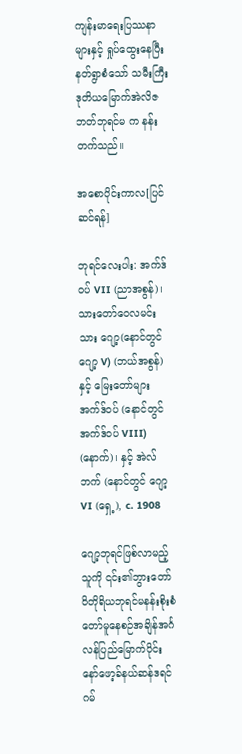ကျန်းမာရေးပြဿနာများနှင့် ရှုပ်ထွေးနေပြီး နတ်ရွာစံသော် သမီးကြီး ဒုတိယမြောက်အဲလိဇဘတ်ဘုရင်မ က နန်းတက်သည်။

အစောပိုင်းကာလ[ပြင်ဆင်ရန်]

ဘုရင်လေးပါး: အက်ဒ်ဝပ် VII (ညာအစွန်)၊ သားတော်ဝေလမင်းသား ဂျော့(နောင်တွင် ဂျော့ V) (ဘယ်အစွန်)နှင့် မြေးတော်များ အက်ဒ်ဝပ် (နောင်တွင် အက်ဒ်ဝပ် VIII) (နောက်)၊ နှင့် အဲလ်ဘက် (နောင်တွင် ဂျော့ VI (ရှေ့), c. 1908

ဂျော့ဘုရင်ဖြစ်လာမည့်သူကို ၎င်း၏ဘွားတော်ဝိတိုရိယဘုရင်မနန်းစိုးစံတော်မူနေစဉ်အချိန်အင်္ဂလန်ပြည်မြောက်ပိုင်း နော်ဖော့ခ်နယ်ဆန်ဒရင်ဂမ်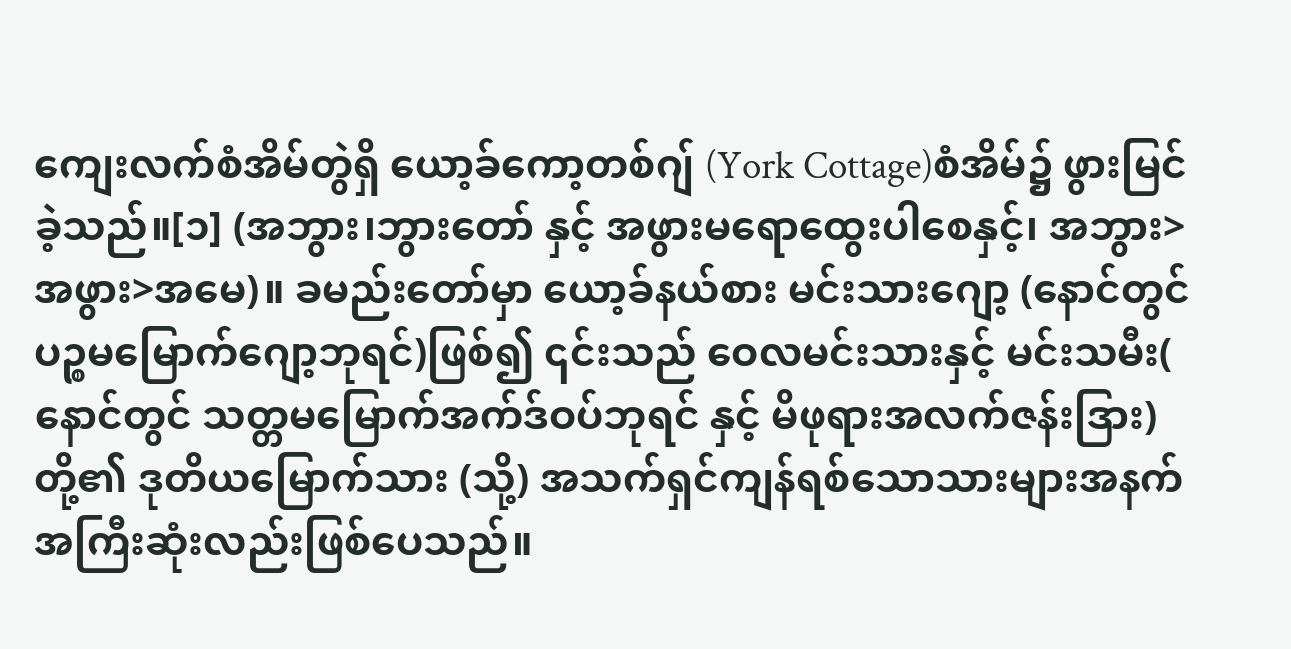ကျေးလက်စံအိမ်တွဲရှိ ယော့ခ်ကော့တစ်ဂျ် (York Cottage)စံအိမ်၌ ဖွားမြင်ခဲ့သည်။[၁] (အဘွား၊ဘွားတော် နှင့် အဖွားမရောထွေးပါစေနှင့်၊ အဘွား>အဖွား>အမေ)။ ခမည်းတော်မှာ ယော့ခ်နယ်စား မင်းသားဂျော့ (နောင်တွင် ပဉ္စမမြောက်ဂျော့ဘုရင်)ဖြစ်၍ ၎င်းသည် ဝေလမင်းသားနှင့် မင်းသမီး( နောင်တွင် သတ္တမမြောက်အက်ဒ်ဝပ်ဘုရင် နှင့် မိဖုရားအလက်ဇန်းဒြား)တို့၏ ဒုတိယမြောက်သား (သို့) အသက်ရှင်ကျန်ရစ်သောသားများအနက်အကြီးဆုံးလည်းဖြစ်ပေသည်။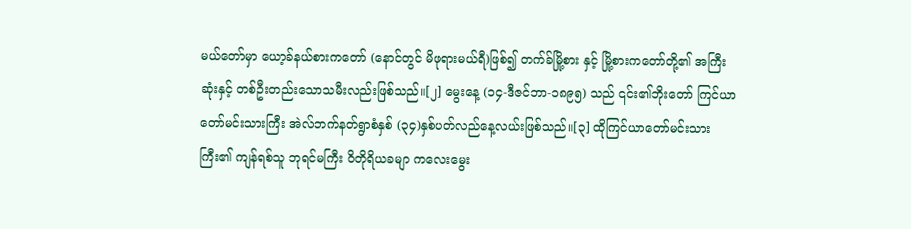မယ်တော်မှာ ယော့ခ်နယ်စားကတော် (နောင်တွင် မိဖုရားမယ်ရီ)ဖြစ်၍ တက်ခ်မြို့စား နှင့် မြို့စားကတော်တို့၏ အကြီးဆုံးနှင့် တစ်ဦးတည်းသောသမီးလည်းဖြစ်သည်။[၂] မွေးနေ့ (၁၄-ဒီဇင်ဘာ-၁၈၉၅) သည် ၎င်း၏ဘိုးတော် ကြင်ယာတော်မင်းသားကြီး အဲလ်ဘက်နတ်ရွာစံနှစ် (၃၄)နှစ်ပတ်လည်နေ့လယ်းဖြစ်သည်။[၃] ထိုကြင်ယာတော်မင်းသားကြီး၏ ကျန်ရစ်သူ ဘုရင်မကြီး ဝိတိုရိယခမျာ ကလေးမွေး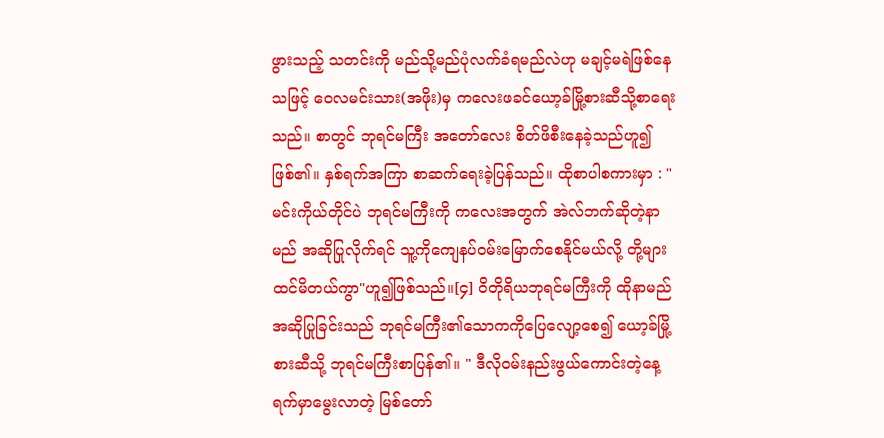ဖွားသည့် သတင်းကို မည်သို့မည်ပုံလက်ခံရမည်လဲဟု မချင့်မရဲဖြစ်နေသဖြင့် ဝေလမင်းသား(အဖိုး)မှ ကလေးဖခင်ယော့ခ်မြို့စားဆီသို့စာရေးသည်။ စာတွင် ဘုရင်မကြီး အတော်လေး စိတ်ဖိစီးနေခဲ့သည်ဟူ၍ဖြစ်၏။ နှစ်ရက်အကြာ စာဆက်ရေးခဲ့ပြန်သည်။ ထိုစာပါစကားမှာ : " မင်းကိုယ်တိုင်ပဲ ဘုရင်မကြီးကို ကလေးအတွက် အဲလ်ဘက်ဆိုတဲ့နာမည် အဆိုပြုလိုက်ရင် သူ့ကိုကျေနပ်ဝမ်းမြောက်စေနိုင်မယ်လို့ တို့များထင်မိတယ်ကွာ"ဟူ၍ဖြစ်သည်။[၄] ဝိတိုရိယဘုရင်မကြီးကို ထိုနာမည်အဆိုပြုခြင်းသည် ဘုရင်မကြီး၏သောကကိုပြေလျော့စေ၍ ယော့ခ်မြို့စားဆီသို့ ဘုရင်မကြီးစာပြန်၏။ " ဒီလိုဝမ်းနည်းဖွယ်ကောင်းတဲ့နေ့ရက်မှာမွေးလာတဲ့ မြစ်တော်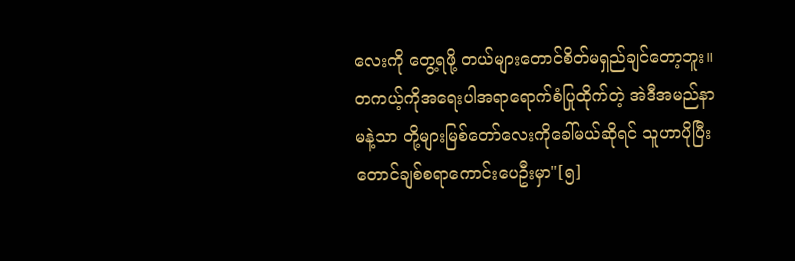လေးကို တွေ့ရဖို့ တယ်များတောင်စိတ်မရှည်ချင်တော့ဘူး။ တကယ့်ကိုအရေးပါအရာရောက်စံပြုထိုက်တဲ့ အဲဒီအမည်နာမနဲ့သာ တို့များမြစ်တော်လေးကိုခေါ်မယ်ဆိုရင် သူဟာပိုပြီးတောင်ချစ်စရာကောင်းပေဦးမှာ"[၅]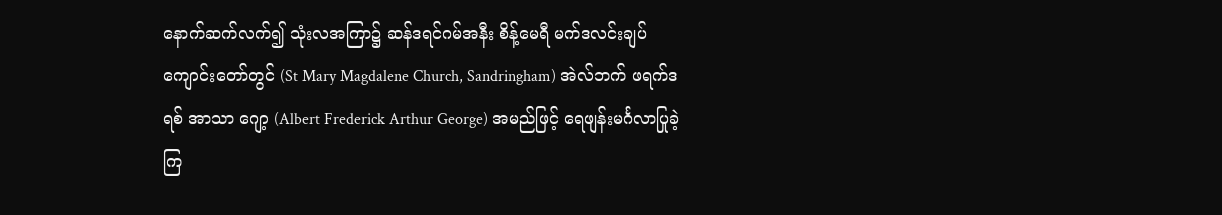နောက်ဆက်လက်၍ သုံးလအကြာ၌ ဆန်ဒရင်ဂမ်အနီး စိန့်မေရီ မက်ဒလင်းချပ်ကျောင်းတော်တွင် (St Mary Magdalene Church, Sandringham) အဲလ်ဘက် ဖရက်ဒရစ် အာသာ ဂျော့ (Albert Frederick Arthur George) အမည်ဖြင့် ရေဖျန်းမင်္ဂလာပြုခဲ့ကြ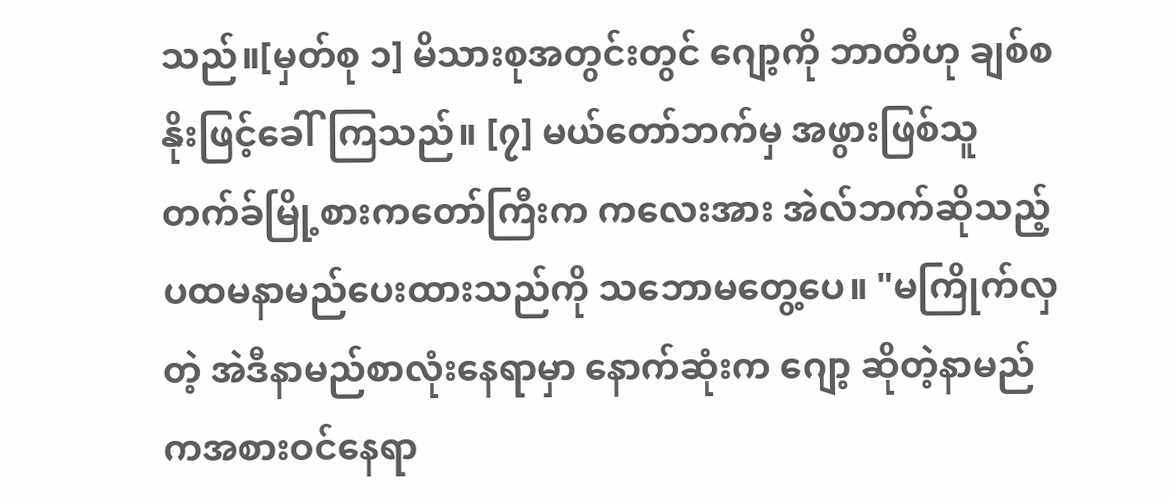သည်။[မှတ်စု ၁] မိသားစုအတွင်းတွင် ဂျော့ကို ဘာတီဟု ချစ်စနိုးဖြင့်ခေါ်ကြသည်။ [၇] မယ်တော်ဘက်မှ အဖွားဖြစ်သူ တက်ခ်မြို့စားကတော်ကြီးက ကလေးအား အဲလ်ဘက်ဆိုသည့်ပထမနာမည်ပေးထားသည်ကို သဘောမတွေ့ပေ။ "မကြိုက်လှတဲ့ အဲဒီနာမည်စာလုံးနေရာမှာ နောက်ဆုံးက ဂျော့ ဆိုတဲ့နာမည်ကအစားဝင်နေရာ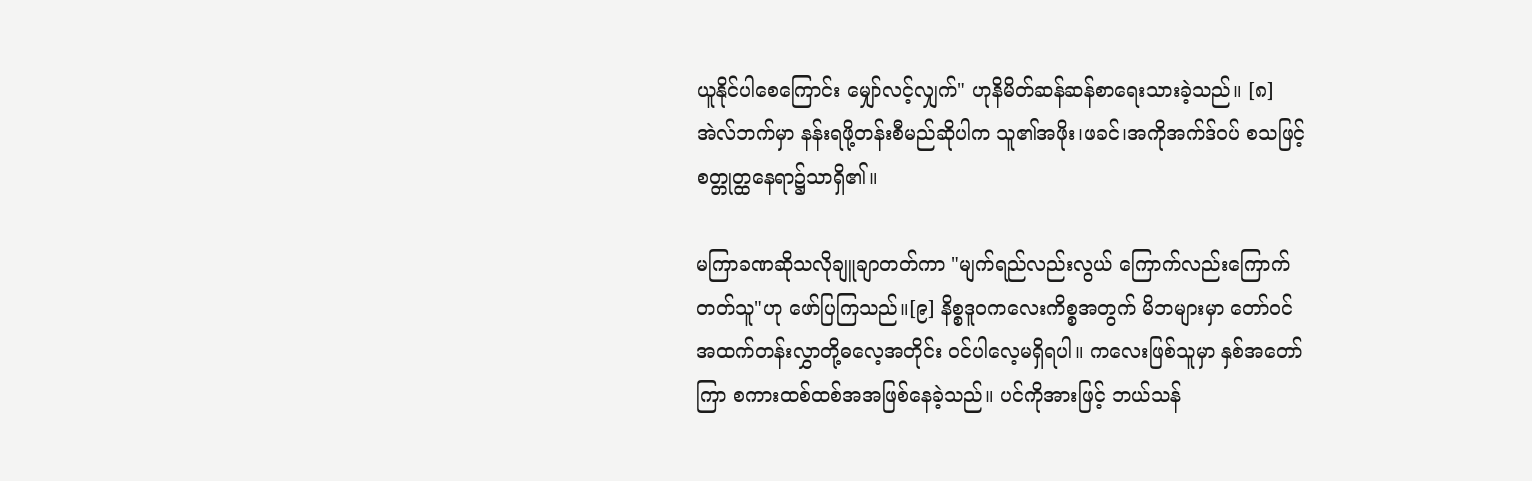ယူနိုင်ပါစေကြောင်း မျှော်လင့်လျှက်" ဟုနိမိတ်ဆန်ဆန်စာရေးသားခဲ့သည်။ [၈] အဲလ်ဘက်မှာ နန်းရဖို့တန်းစီမည်ဆိုပါက သူ၏အဖိုး၊ဖခင်၊အကိုအက်ဒ်ဝပ် စသဖြင့် စတ္တုတ္ထနေရာ၌သာရှိ၏။

မကြာခဏဆိုသလိုချူချာတတ်ကာ "မျက်ရည်လည်းလွယ် ကြောက်လည်းကြောက်တတ်သူ"ဟု ဖော်ပြကြသည်။[၉] နိစ္စဒူဝကလေးကိစ္စအတွက် မိဘများမှာ တော်ဝင်အထက်တန်းလွှာတို့ဓလေ့အတိုင်း ဝင်ပါလေ့မရှိရပါ။ ကလေးဖြစ်သူမှာ နှစ်အတော်ကြာ စကားထစ်ထစ်အအဖြစ်နေခဲ့သည်။ ပင်ကိုအားဖြင့် ဘယ်သန်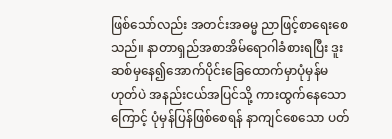ဖြစ်သော်လည်း အတင်းအဓမ္မ ညာဖြင့်စာရေးစေသည်။ နာတာရှည်အစာအိမ်ရောဂါခံစားရပြီး ဒူးဆစ်မှနေ၍အောက်ပိုင်းခြေထောက်မှာပုံမှန်မဟုတ်ပဲ အနည်းငယ်အပြင်သို့ ကားထွက်နေသောကြောင့် ပုံမှန်ပြန်ဖြစ်စေရန် နာကျင်စေသော ပတ်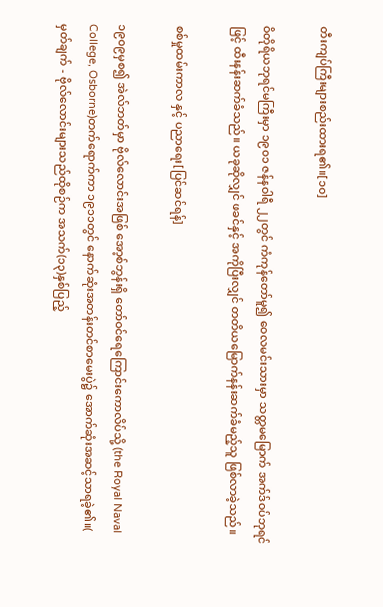တီးကျပ်ကြီးများစည်းထားရ၏။[၁၀]

ဝိတိုရိယဘုရင်မကြီးမှာ ၁၉၀၁ ဇန်နဝါရီ ၂၂တွင် ကံကုန်တော်မူ၍ ဝေလမင်းသားမှာ သတ္တမမြောက် အက်ဒ်ဝပ်ဘုရင်ဖြင့် ထီးနန်းဆက်ခံသည်။ ယခုဆိုလျှင် ဖခင်နှင့် အကိုပြီးလျှင် တတိယမြောက်နန်းဆက်ခံမည့်သူ ဖြစ်လာခဲ့သည်။

စစ်မှုထမ်းကာလ နှင့် ပညာရေး[ပြင်ဆင်ရန်]

၁၉၀၉မှစ၍ အဲလ်ဘတ်မှာ ဗိုလ်လောင်းအဖြစ် အော့စ်ဘွန်းရှိ တော်ဝင်ရေကြောင်းကောလိပ်သို့ (the Royal Naval College, Osborne)တက်ရောက်ကာ ၁၉၁၁တွင် နောက်ဆုံးအတန်းတင်စာမေးပွဲ၌ အောက်ဆုံးအဆင့်သာရခဲ့၏။( မှတ်ချက် - ဗိုလ်လောင်းများသည်ထိုစဉ်က အသက်(၁၃)နှစ်ပြည့်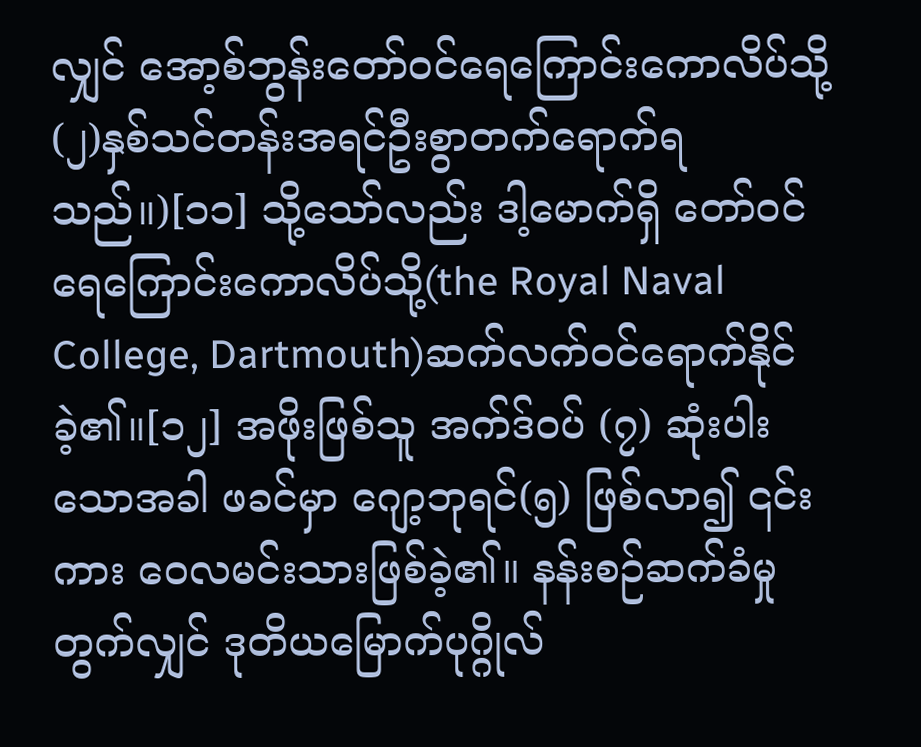လျှင် အော့စ်ဘွန်းတော်ဝင်ရေကြောင်းကောလိပ်သို့ (၂)နှစ်သင်တန်းအရင်ဦးစွာတက်ရောက်ရသည်။)[၁၁] သို့သော်လည်း ဒါ့မောက်ရှိ တော်ဝင်ရေကြောင်းကောလိပ်သို့(the Royal Naval College, Dartmouth)ဆက်လက်ဝင်ရောက်နိုင်ခဲ့၏။[၁၂] အဖိုးဖြစ်သူ အက်ဒ်ဝပ် (၇) ဆုံးပါးသောအခါ ဖခင်မှာ ဂျော့ဘုရင်(၅) ဖြစ်လာ၍ ၎င်းကား ဝေလမင်းသားဖြစ်ခဲ့၏။ နန်းစဉ်ဆက်ခံမှု တွက်လျှင် ဒုတိယမြောက်ပုဂ္ဂိုလ်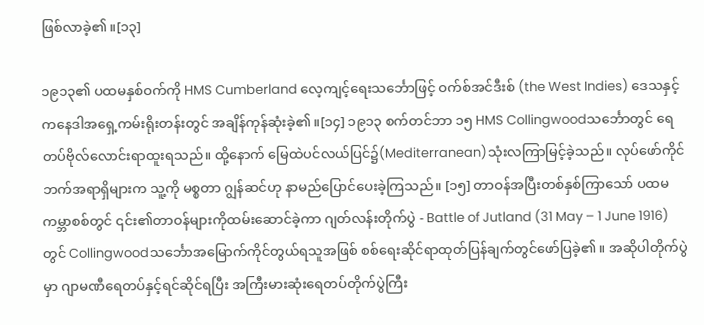ဖြစ်လာခဲ့၏။[၁၃]

၁၉၁၃၏ ပထမနှစ်ဝက်ကို HMS Cumberland လေ့ကျင့်ရေးသင်္ဘောဖြင့် ဝက်စ်အင်ဒီးစ် (the West Indies) ဒေသနှင့် ကနေဒါအရှေ့ကမ်းရိုးတန်းတွင် အချိန်ကုန်ဆုံးခဲ့၏။[၁၄] ၁၉၁၃ စက်တင်ဘာ ၁၅ HMS Collingwoodသင်္ဘောတွင် ရေတပ်ဗိုလ်လောင်းရာထူးရသည်။ ထို့နောက် မြေထဲပင်လယ်ပြင်၌(Mediterranean)သုံးလကြာမြင့်ခဲ့သည်။ လုပ်ဖော်ကိုင်ဘက်အရာရှိများက သူ့ကို မစ္စတာ ဂျွန်ဆင်ဟု နာမည်ပြောင်ပေးခဲ့ကြသည်။ [၁၅] တာဝန်အပြီးတစ်နှစ်ကြာသော် ပထမကမ္ဘာစစ်တွင် ၎င်း၏တာဝန်များကိုထမ်းဆောင်ခဲ့ကာ ဂျတ်လန်းတိုက်ပွဲ - Battle of Jutland (31 May – 1 June 1916)တွင် Collingwoodသင်္ဘောအမြောက်ကိုင်တွယ်ရသူအဖြစ် စစ်ရေးဆိုင်ရာထုတ်ပြန်ချက်တွင်ဖော်ပြခဲ့၏။ အဆိုပါတိုက်ပွဲမှာ ဂျာမဏီရေတပ်နှင့်ရင်ဆိုင်ရပြီး အကြီးမားဆုံးရေတပ်တိုက်ပွဲကြီး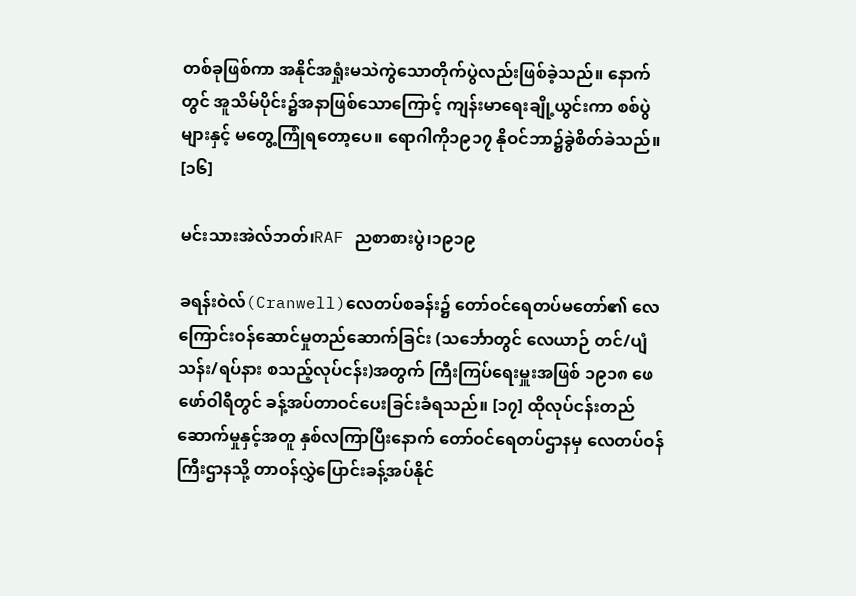တစ်ခုဖြစ်ကာ အနိုင်အရှုံးမသဲကွဲသောတိုက်ပွဲလည်းဖြစ်ခဲ့သည်။ နောက်တွင် အူသိမ်ပိုင်း၌အနာဖြစ်သောကြောင့် ကျန်းမာရေးချို့ယွင်းကာ စစ်ပွဲများနှင့် မတွေ့ကြုံရတော့ပေ။ ရောဂါကို၁၉၁၇ နိုဝင်ဘာ၌ခွဲစိတ်ခဲသည်။ [၁၆]

မင်းသားအဲလ်ဘတ်၊RAF ညစာစားပွဲ၊၁၉၁၉

ခရန်းဝဲလ်(Cranwell)လေတပ်စခန်း၌ တော်ဝင်ရေတပ်မတော်၏ လေကြောင်းဝန်ဆောင်မှုတည်ဆောက်ခြင်း (သင်္ဘောတွင် လေယာဉ် တင်/ပျံသန်း/ရပ်နား စသည့်လုပ်ငန်း)အတွက် ကြီးကြပ်ရေးမှူးအဖြစ် ၁၉၁၈ ဖေဖော်ဝါရီတွင် ခန့်အပ်တာဝင်ပေးခြင်းခံရသည်။ [၁၇] ထိုလုပ်ငန်းတည်ဆောက်မှုနှင့်အတူ နှစ်လကြာပြီးနောက် တော်ဝင်ရေတပ်ဌာနမှ လေတပ်ဝန်ကြီးဌာနသို့ တာဝန်လွှဲပြောင်းခန့်အပ်နိုင်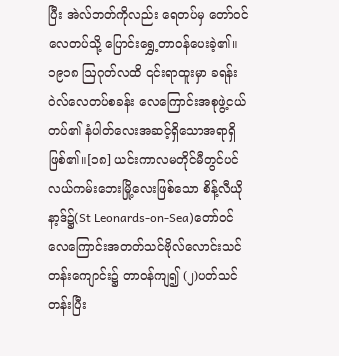ပြီး အဲလ်ဘတ်ကိုလည်း ရေတပ်မှ တော်ဝင်လေတပ်သို့ ပြောင်းရွှေ့တာဝန်ပေးခဲ့၏။ ၁၉၁၈ ဩဂုတ်လထိ ၎င်းရာထူးမှာ ခရန်းဝဲလ်လေတပ်စခန်း လေကြောင်းအစုဖွဲ့ငယ်တပ်၏ နံပါတ်လေးအဆင့်ရှိသောအရာရှိဖြစ်၏။[၁၈] ယင်းကာလမတိုင်မီတွင်ပင်လယ်ကမ်းဘေးမြို့လေးဖြစ်သော စိန့်လီယိုနာ့ဒ်၌(St Leonards-on-Sea)တော်ဝင်လေကြောင်းအတတ်သင်ဗိုလ်လောင်းသင်တန်းကျောင်း၌ တာဝန်ကျ၍ (၂)ပတ်သင်တန်းပြီး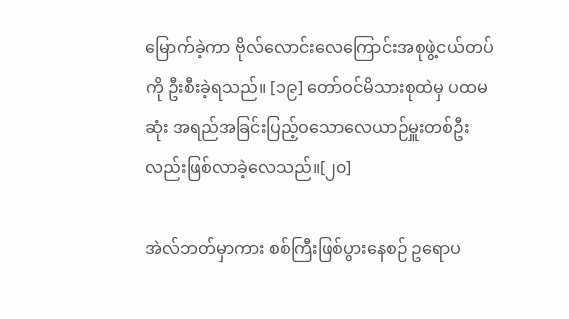မြောက်ခဲ့ကာ ဗိုလ်လောင်းလေကြောင်းအစုဖွဲ့ငယ်တပ်ကို ဦးစီးခဲ့ရသည်။ [၁၉] တော်ဝင်မိသားစုထဲမှ ပထမဆုံး အရည်အခြင်းပြည့်ဝသောလေယာဉ်မှူးတစ်ဦးလည်းဖြစ်လာခဲ့လေသည်။[၂၀]

အဲလ်ဘတ်မှာကား စစ်ကြီးဖြစ်ပွားနေစဉ် ဥရောပ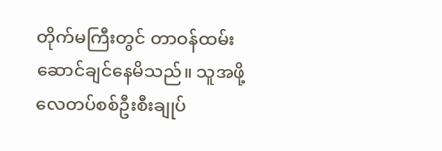တိုက်မကြီးတွင် တာဝန်ထမ်းဆောင်ချင်နေမိသည်။ သူအဖို့ လေတပ်စစ်ဦးစီးချုပ်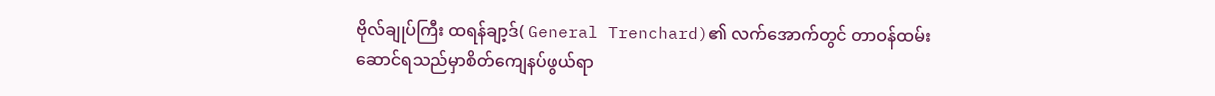ဗိုလ်ချုပ်ကြီး ထရန်ချာ့ဒ်( General Trenchard)၏ လက်အောက်တွင် တာဝန်ထမ်းဆောင်ရသည်မှာစိတ်ကျေနပ်ဖွယ်ရာ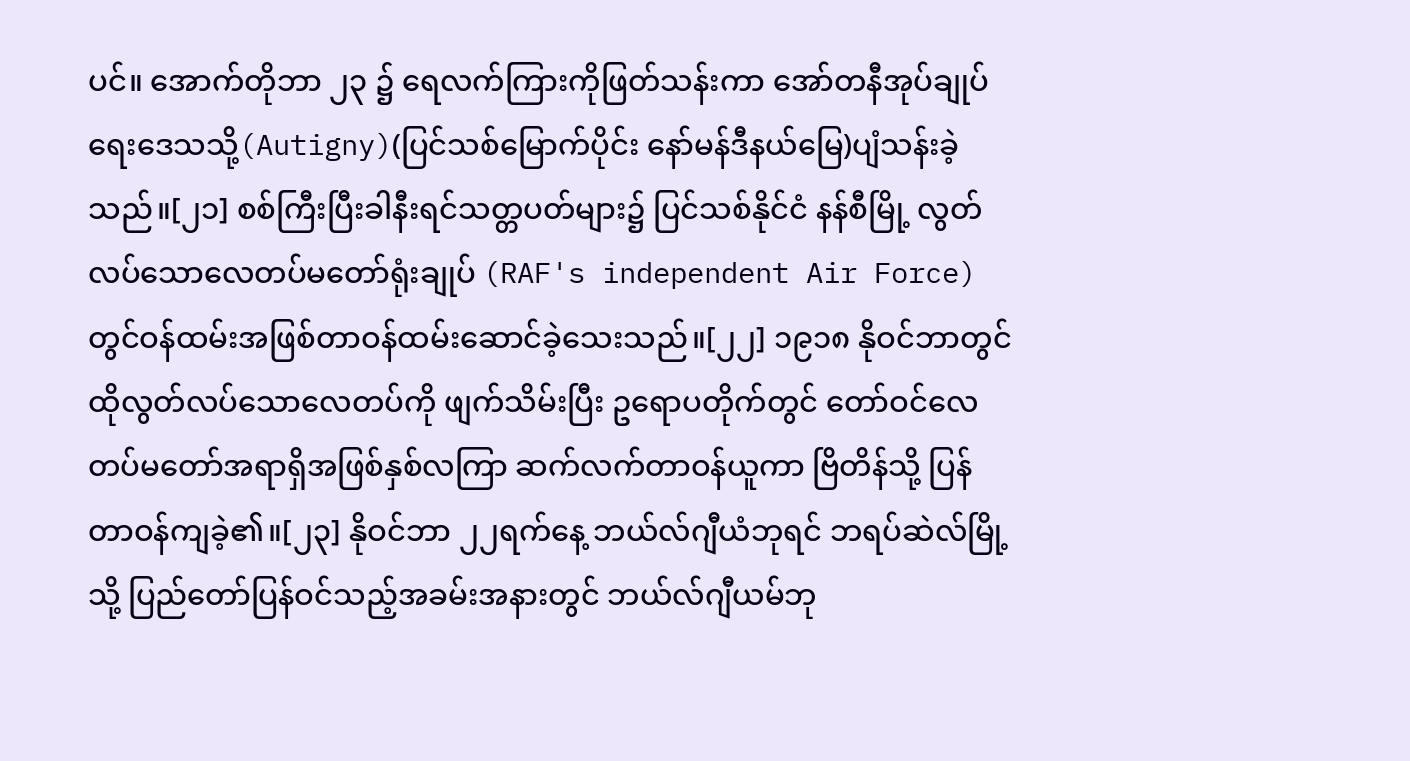ပင်။ အောက်တိုဘာ ၂၃ ၌ ရေလက်ကြားကိုဖြတ်သန်းကာ အော်တနီအုပ်ချုပ်ရေးဒေသသို့(Autigny)(ပြင်သစ်မြောက်ပိုင်း နော်မန်ဒီနယ်မြေ)ပျံသန်းခဲ့သည်။[၂၁] စစ်ကြီးပြီးခါနီးရင်သတ္တပတ်များ၌ ပြင်သစ်နိုင်ငံ နန်စီမြို့ လွတ်လပ်သောလေတပ်မတော်ရုံးချုပ် (RAF's independent Air Force)တွင်ဝန်ထမ်းအဖြစ်တာဝန်ထမ်းဆောင်ခဲ့သေးသည်။[၂၂] ၁၉၁၈ နိုဝင်ဘာတွင် ထိုလွတ်လပ်သောလေတပ်ကို ဖျက်သိမ်းပြီး ဥရောပတိုက်တွင် တော်ဝင်လေတပ်မတော်အရာရှိအဖြစ်နှစ်လကြာ ဆက်လက်တာဝန်ယူကာ ဗြိတိန်သို့ ပြန်တာဝန်ကျခဲ့၏။[၂၃] နိုဝင်ဘာ ၂၂ရက်နေ့ ဘယ်လ်ဂျီယံဘုရင် ဘရပ်ဆဲလ်မြို့သို့ ပြည်တော်ပြန်ဝင်သည့်အခမ်းအနားတွင် ဘယ်လ်ဂျီယမ်ဘု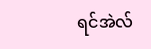ရင်အဲလ်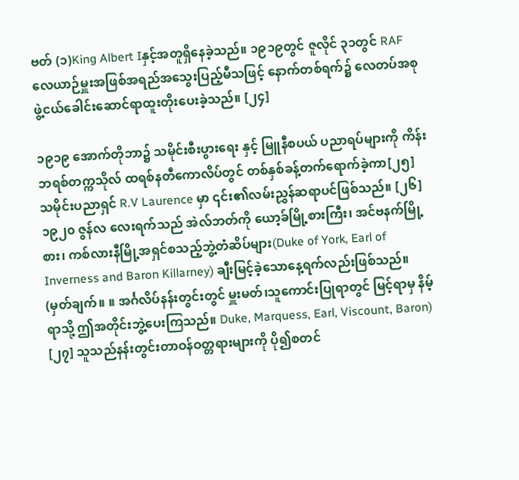ဗတ် (၁)King Albert Iနှင့်အတူရှိနေခဲ့သည်။ ၁၉၁၉တွင် ဇူလိုင် ၃၁တွင် RAF လေယာဉ်မှူးအဖြစ်အရည်အသွေးပြည့်မီသဖြင့် နောက်တစ်ရက်၌ လေတပ်အစုဖွဲ့ငယ်ခေါင်းဆောင်ရာထူးတိုးပေးခဲ့သည်။ [၂၄]

၁၉၁၉ အောက်တိုဘာ၌ သမိုင်းစီးပွားရေး နှင့် မြူနီစပယ် ပညာရပ်များကို ကိန်းဘရစ်တက္ကသိုလ် ထရစ်နတီကောလိပ်တွင် တစ်နှစ်ခန့်တက်ရောက်ခဲ့ကာ[၂၅] သမိုင်းပညာရှင် R.V Laurence မှာ ၎င်း၏လမ်းညွှန်ဆရာပင်ဖြစ်သည်။ [၂၆] ၁၉၂၀ ဇွန်လ လေးရက်သည် အဲလ်ဘတ်ကို ယော့ခ်မြို့စားကြီး၊ အင်ဗနက်မြို့စား၊ ကစ်လားနီမြို့အရှင်စသည့်ဘွဲ့တံဆိပ်များ(Duke of York, Earl of Inverness and Baron Killarney) ချီးမြင့်ခဲ့သောနေ့ရက်လည်းဖြစ်သည်။ (မှတ်ချက်။ ။ အင်္ဂလိပ်နန်းတွင်းတွင် မှူးမတ်၊သူကောင်းပြုရာတွင် မြင့်ရာမှ နိမ့်ရာသို့ ဤအတိုင်းဘွဲ့ပေးကြသည်။ Duke, Marquess, Earl, Viscount, Baron) [၂၇] သူသည်နန်းတွင်းတာဝန်ဝတ္တရားများကို ပို၍စတင်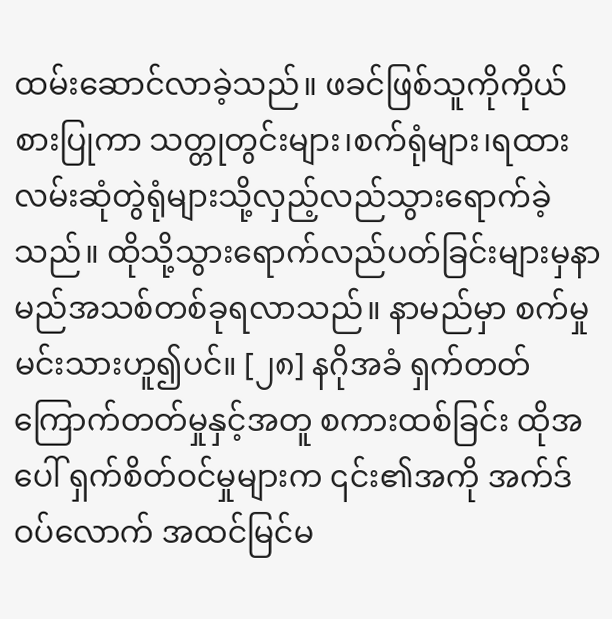ထမ်းဆောင်လာခဲ့သည်။ ဖခင်ဖြစ်သူကိုကိုယ်စားပြုကာ သတ္တုတွင်းများ၊စက်ရုံများ၊ရထားလမ်းဆုံတွဲရုံများသို့လှည့်လည်သွားရောက်ခဲ့သည်။ ထိုသို့သွားရောက်လည်ပတ်ခြင်းများမှနာမည်အသစ်တစ်ခုရလာသည်။ နာမည်မှာ စက်မှုမင်းသားဟူ၍ပင်။ [၂၈] နဂိုအခံ ရှက်တတ်ကြောက်တတ်မှုနှင့်အတူ စကားထစ်ခြင်း ထိုအပေါ် ရှက်စိတ်ဝင်မှုများက ၎င်း၏အကို အက်ဒ်ဝပ်လောက် အထင်မြင်မ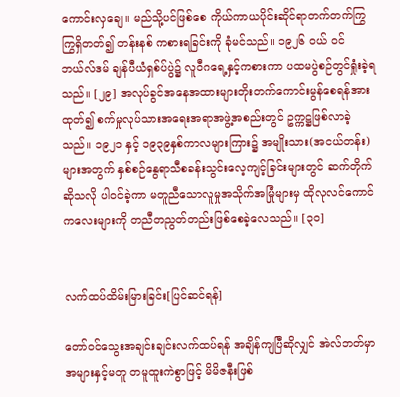ကောင်းလှချေ။ မည်သို့ပင်ဖြစ်စေ ကိုယ်ကာယပိုင်းဆိုင်ရာတက်တက်ကြွကြွရှိတတ်၍ တန်းနစ် ကစားရခြင်းကို ခုံမင်သည်။ ၁၉၂၆ ဝယ် ဝင်ဘယ်လ်ဒမ် ချန်ပီယံရှစ်ပ်ပွဲ၌ လူဝီဂရေ့နှင့်ကစားကာ ပထမပွဲစဉ်တွင်ရှုံးခဲ့ရသည်။ [၂၉] အလုပ်ခွင်အနေအထားများတိုးတက်ကောင်းမွန်စေရန်အားထုတ်၍ စက်မှုလုပ်သားအရေးအရာအဖွဲ့အစည်းတွင် ဥက္ကဋ္ဌဖြစ်လာခဲ့သည်။ ၁၉၂၁ နှင့် ၁၉၃၉နှစ်ကာလများကြား၌ အမျိုးသား(အငယ်တန်း)များအတွက် နှစ်စဉ်နွေရာသီစခန်းသွင်းလေ့ကျင့်ခြင်းများတွင် ဆက်တိုက်ဆိုသလို ပါဝင်ခဲ့ကာ မတူညီသောလူမှုအသိုက်အမြုံများမှ ထိုလုလင်ကောင်ကလေးများကို တညီတညွတ်တည်းဖြစ်စေခဲ့လေသည်။ [၃၀]


လက်ထပ်ထိမ်းမြားခြင်း[ပြင်ဆင်ရန်]

တော်ဝင်သွေးအချင်းချင်းလက်ထပ်ရန် အချိန်ကျပြီဆိုလျှင် အဲလ်ဘတ်မှာ အများနှင့်မတူ တမူထူးကဲစွာဖြင့် မိမိဇနီးဖြစ်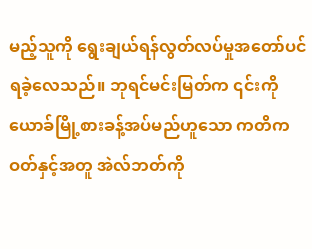မည့်သူကို ရွေးချယ်ရန်လွတ်လပ်မှုအတော်ပင်ရခဲ့လေသည်။ ဘုရင်မင်းမြတ်က ၎င်းကို ယောခ်မြို့စားခန့်အပ်မည်ဟူသော ကတိကဝတ်နှင့်အတူ အဲလ်ဘတ်ကို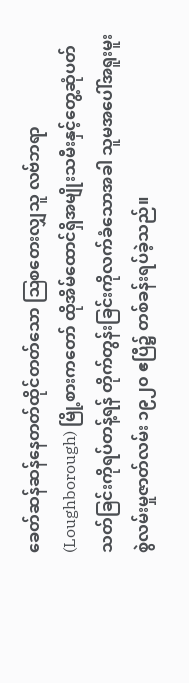ခေတ်ဆန်ဆန်နေတတ်ထိုင်တတ်သော ဩစတေးလျှသူ လဗ်ဘရာ (Loughborough) မြို့စားကတော် ထိုအိမ်ထောင်ရှိအမျိုးသမီးနှင့်တွေ့ဆုံပတ်သတ်ခြင်းကိုရပ်တန့်ရန် တိုက်တွန်းခြင်းကိုလက်ခံသောအခါ သူမအပေါ်အရူးမူးစွဲလမ်းမှုဇာတ်လမ်း ၁၉၂၀ ဧပြီ၌ တစ်ခန်းရပ်ခဲ့သည်။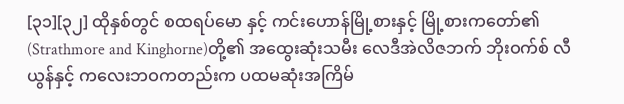[၃၁][၃၂] ထိုနှစ်တွင် စထရပ်မော နှင့် ကင်းဟောန်မြို့စားနှင့် မြို့စားကတော်၏ (Strathmore and Kinghorne)တို့၏ အထွေးဆုံးသမီး လေဒီအဲလိဇဘက် ဘိုးဝက်စ် လီယွန်နှင့် ကလေးဘဝကတည်းက ပထမဆုံးအကြိမ်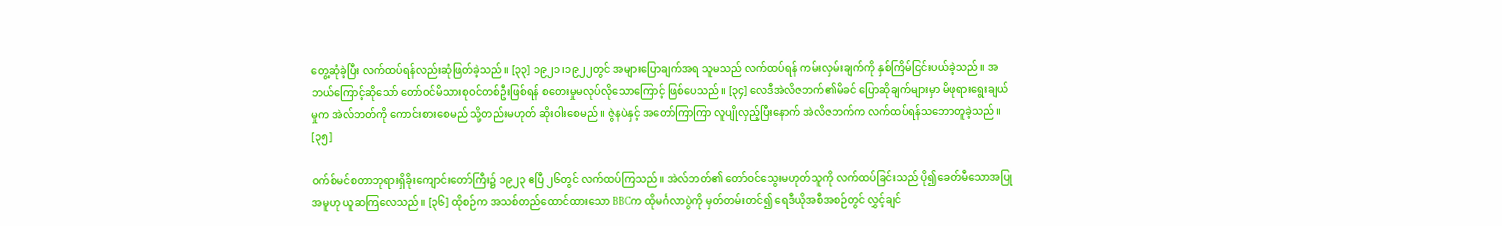တွေ့ဆုံခဲ့ပြီး လက်ထပ်ရန်လည်းဆုံဖြတ်ခဲ့သည်။ [၃၃] ၁၉၂၁၊၁၉၂၂တွင် အများပြောချက်အရ သူမသည် လက်ထပ်ရန် ကမ်းလှမ်းချက်ကို နှစ်ကြိမ်ငြင်းပယ်ခဲ့သည်။ အဘယ်ကြောင့်ဆိုသော် တော်ဝင်မိသားစုဝင်တစ်ဦးဖြစ်ရန် စတေးမှုမလုပ်လိုသောကြောင့် ဖြစ်ပေသည်။ [၃၄] လေဒီအဲလိဇဘက်၏မိခင် ပြောဆိုချက်များမှာ မိဖုရားရွေးချယ်မှုက အဲလ်ဘတ်ကို ကောင်းစားစေမည် သို့တည်းမဟုတ် ဆိုးဝါးစေမည်။ ဇွဲနပဲနှင့် အတော်ကြာကြာ လူပျိုလှည့်ပြီးနောက် အဲလိဇဘက်က လက်ထပ်ရန်သဘောတူခဲ့သည်။ [၃၅]

ဝက်စ်မင်စတာဘုရားရှိခိုးကျောင်းတော်ကြီး၌ ၁၉၂၃ ဧပြီ ၂၆တွင် လက်ထပ်ကြသည်။ အဲလ်ဘတ်၏ တော်ဝင်သွေးမဟုတ်သူကို လက်ထပ်ခြင်းသည် ပို၍ခေတ်မီသောအပြုအမူဟု ယူဆကြလေသည်။ [၃၆] ထိုစဉ်က အသစ်တည်ထောင်ထားသော BBCက ထိုမင်္ဂလာပွဲကို မှတ်တမ်းတင်၍ ရေဒီယိုအစီအစဉ်တွင် လွှင့်ချင်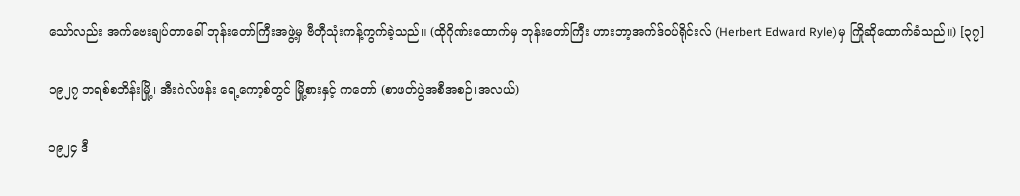သော်လည်း အက်ဗေးချပ်တာခေါ် ဘုန်းတော်ကြီးအဖွဲ့မှ ဗီတီုသုံးကန့်ကွက်ခဲ့သည်။ (ထိုဂိုဏ်းထောက်မှ ဘုန်းတော်ကြီး ဟားဘာ့အက်ဒ်ဝပ်ရိုင်းလ် (Herbert Edward Ryle)မှ ကြိုဆိုထောက်ခံသည်။) [၃၇]

၁၉၂၇ ဘရစ်စဘိန်းမြို့၊ အီးဂဲလ်ဖန်း ရေ့ကော့စ်တွင် မြို့စားနှင့် ကတော် (စာဖတ်ပွဲအစီအစဉ်၊အလယ်)

၁၉၂၄ ဒီ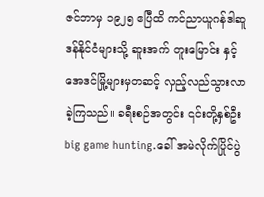ဇင်ဘာမှ ၁၉၂၅ ဧပြီထိ ကင်ညာယူဂန်ဒါဆူဒန်နိုင်ငံများသို့ ဆူးအက် တူးမြောင်း နှင့် အေဒင်မြို့များမှတဆင့် လှည့်လည်သွားလာခဲ့ကြသည်။ ခရီးစဉ်အတွင်း ၎င်းတို့နှစ်ဦး big game hunting.ခေါ် အမဲလိုက်ပြိုင်ပွဲ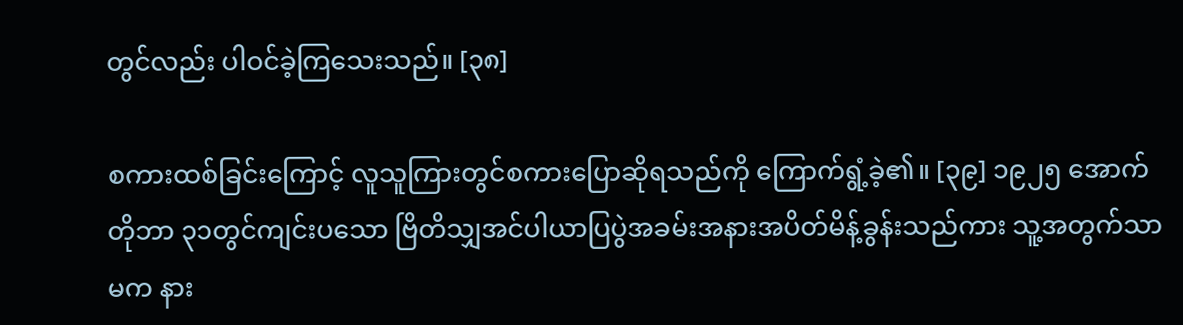တွင်လည်း ပါဝင်ခဲ့ကြသေးသည်။ [၃၈]

စကားထစ်ခြင်းကြောင့် လူသူကြားတွင်စကားပြောဆိုရသည်ကို ကြောက်ရွံ့ခဲ့၏။ [၃၉] ၁၉၂၅ အောက်တိုဘာ ၃၁တွင်ကျင်းပသော ဗြိတိသျှအင်ပါယာပြပွဲအခမ်းအနားအပိတ်မိန့်ခွန်းသည်ကား သူ့အတွက်သာမက နား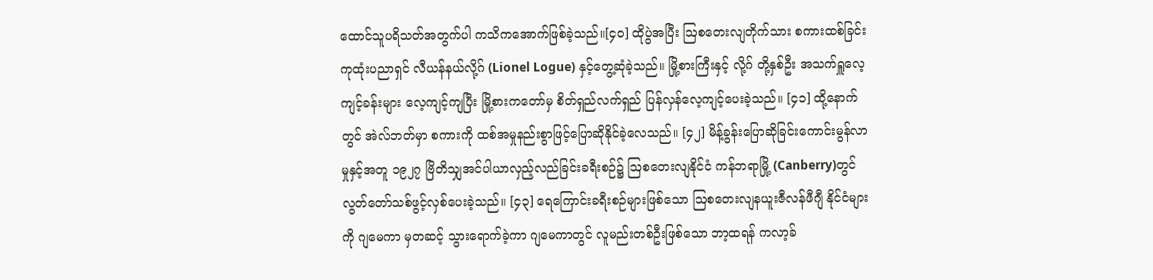ထောင်သူပရိသတ်အတွက်ပါ ကသိကအောက်ဖြစ်ခဲ့သည်။[၄၀] ထိုပွဲအပြီး ဩစတေးလျတိုက်သား စကားထစ်ခြင်းကုထုံးပညာရှင် လီယန်နယ်လို့ဂ် (Lionel Logue) နှင့်တွေ့ဆုံခဲ့သည်။ မြို့စားကြီးနှင့် လို့ဂ် တို့နှစ်ဦး အသက်ရှူလေ့ကျင့်ခန်းများ လေ့ကျင့်ကျပြီး မြို့စားကတော်မှ စိတ်ရှည်လက်ရှည် ပြန်လှန်လေ့ကျင့်ပေးခဲ့သည်။ [၄၁] ထို့နောက်တွင် အဲလ်ဘတ်မှာ စကားကို ထစ်အမှုနည်းစွာဖြင့်ပြောဆိုနိုင်ခဲ့လေသည်။ [၄၂] မိန့်ခွန်းပြောဆိုခြင်းကောင်းမွန်လာမှုနှင့်အတူ ၁၉၂၇ ဗြိတိသျှအင်ပါယာလှည့်လည်ခြင်းခရီးစဉ်၌ ဩစတေးလျနိုင်ငံ ကန်ဘရာမြို့ (Canberry)တွင် လွတ်တော်သစ်ဖွင့်လှစ်ပေးခဲ့သည်။ [၄၃] ရေကြောင်းခရီးစဉ်များဖြစ်သော ဩစတေးလျနယူးဇီလန်ဖီဂျီ နိုင်ငံများကို ဂျမေကာ မှတဆင့် သွားရောက်ခဲ့ကာ ဂျမေကာတွင် လူမည်းတစ်ဦးဖြစ်သော ဘာ့ထရန် ကလာ့ခ်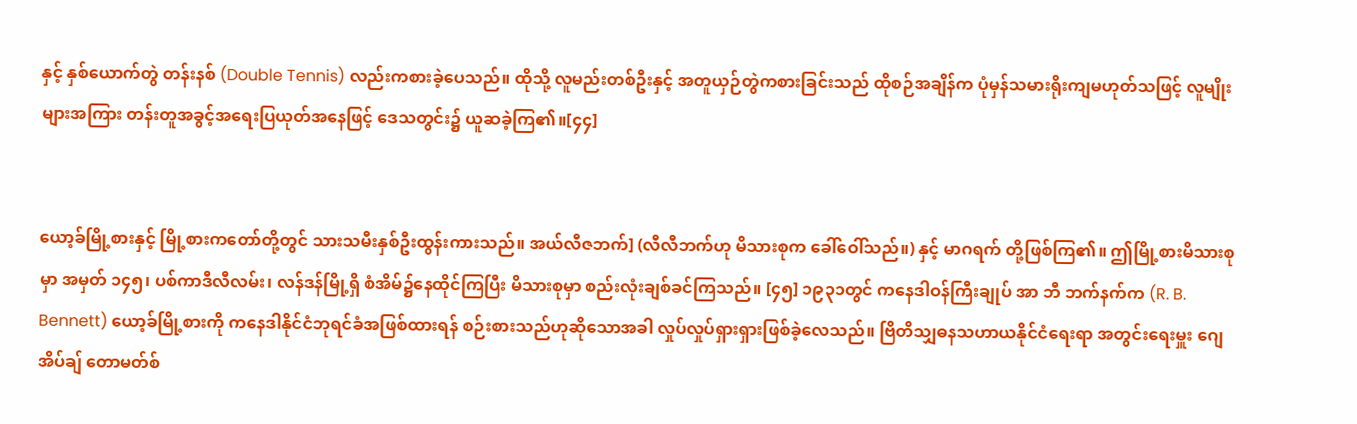နှင့် နှစ်ယောက်တွဲ တန်းနစ် (Double Tennis) လည်းကစားခဲ့ပေသည်။ ထိုသို့ လူမည်းတစ်ဦးနှင့် အတူယှဉ်တွဲကစားခြင်းသည် ထိုစဉ်အချိန်က ပုံမှန်သမားရိုးကျမဟုတ်သဖြင့် လူမျိုးများအကြား တန်းတူအခွင့်အရေးပြယုတ်အနေဖြင့် ဒေသတွင်း၌ ယူဆခဲ့ကြ၏။[၄၄]


ယော့ခ်မြို့စားနှင့် မြို့စားကတော်တို့တွင် သားသမီးနှစ်ဦးထွန်းကားသည်။ အယ်လီဇဘက်] (လီလီဘက်ဟု မိသားစုက ခေါ်ဝေါ်သည်။) နှင့် မာဂရက် တို့ဖြစ်ကြ၏။ ဤမြို့စားမိသားစုမှာ အမှတ် ၁၄၅၊ ပစ်ကာဒီလီလမ်း၊ လန်ဒန်မြို့ရှိ စံအိမ်၌နေထိုင်ကြပြီး မိသားစုမှာ စည်းလုံးချစ်ခင်ကြသည်။ [၄၅] ၁၉၃၁တွင် ကနေဒါဝန်ကြီးချုပ် အာ ဘီ ဘက်နက်က (R. B. Bennett) ယော့ခ်မြို့စားကို ကနေဒါနိုင်ငံဘုရင်ခံအဖြစ်ထားရန် စဉ်းစားသည်ဟုဆိုသောအခါ လှုပ်လှုပ်ရှားရှားဖြစ်ခဲ့လေသည်။ ဗြိတိသျှဓနသဟာယနိုင်ငံရေးရာ အတွင်းရေးမှူး ဂျေ အိပ်ချ် တောမတ်စ်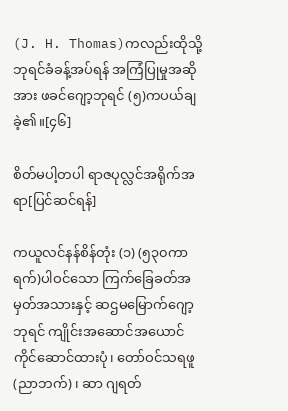(J. H. Thomas)ကလည်းထိုသို့ ဘုရင်ခံခန့်အပ်ရန် အကြံပြုမှုအဆိုအား ဖခင်ဂျော့ဘုရင် (၅)ကပယ်ချခဲ့၏။[၄၆]

စိတ်မပါ့တပါ ရာဇပုလ္လင်အရိုက်အရာ[ပြင်ဆင်ရန်]

ကယူလင်နန်စိန်တုံး (၁) (၅၃၀ကာရက်)ပါဝင်သော ကြက်ခြေခတ်အမှတ်အသားနှင့် ဆဌမမြောက်ဂျော့ဘုရင် ကျိုင်းအဆောင်အယောင် ကိုင်ဆောင်ထားပုံ၊ တော်ဝင်သရဖူ (ညာဘက်)၊ ဆာ ဂျရတ်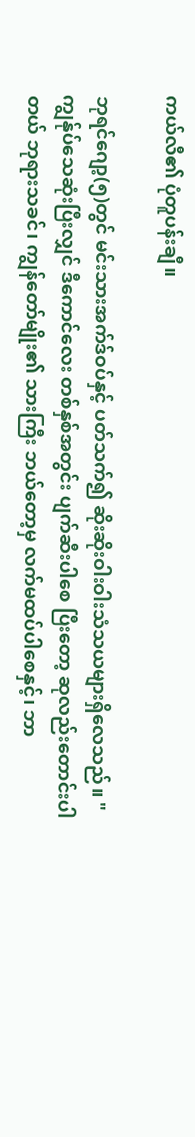ကယ်လီ၏ ပုံတူပန်းချီ။

ဘုရင်ဂျော့(၅)တွင် မင်းသားအက်ဒ်ဝပ်နှင့် ပတ်သက်၍ ဆိုးဆိုးဝါးဝါးသံသယများရှိလေသည်။ " ကျွန်ုပ်သေဆုံးပြီးလျှင် ဒီကောင်လေး တစ်နှစ်အတွင်း ပျက်ဆီးပါစေ ပြီးတော့ ဆုလည်းတောင်းပါတယ် ဘုရားသခင်၊ ကျွန်တော်မျိုး၏ သားကြီး ဘယ်တော့မှ လက်မထပ်ပါစေနှင့်၊ ဘာ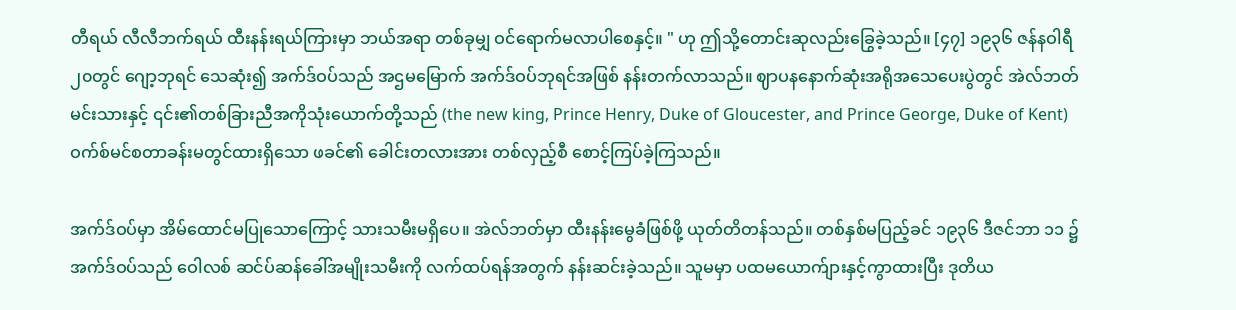တီရယ် လီလီဘက်ရယ် ထီးနန်းရယ်ကြားမှာ ဘယ်အရာ တစ်ခုမျှ ဝင်ရောက်မလာပါစေနှင့်။ " ဟု ဤသို့တောင်းဆုလည်းခြွေခဲ့သည်။ [၄၇] ၁၉၃၆ ဇန်နဝါရီ ၂၀တွင် ဂျော့ဘုရင် သေဆုံး၍ အက်ဒ်ဝပ်သည် အဌမမြောက် အက်ဒ်ဝပ်ဘုရင်အဖြစ် နန်းတက်လာသည်။ ဈာပနနောက်ဆုံးအရိုအသေပေးပွဲတွင် အဲလ်ဘတ်မင်းသားနှင့် ၎င်း၏တစ်ခြားညီအကိုသုံးယောက်တို့သည် (the new king, Prince Henry, Duke of Gloucester, and Prince George, Duke of Kent)ဝက်စ်မင်စတာခန်းမတွင်ထားရှိသော ဖခင်၏ ခေါင်းတလားအား တစ်လှည့်စီ စောင့်ကြပ်ခဲ့ကြသည်။

အက်ဒ်ဝပ်မှာ အိမ်ထောင်မပြုသောကြောင့် သားသမီးမရှိပေ။ အဲလ်ဘတ်မှာ ထီးနန်းမွေခံဖြစ်ဖို့ ယုတ်တိတန်သည်။ တစ်နှစ်မပြည့်ခင် ၁၉၃၆ ဒီဇင်ဘာ ၁၁ ၌ အက်ဒ်ဝပ်သည် ဝေါလစ် ဆင်ပ်ဆန်ခေါ်အမျိုးသမီးကို လက်ထပ်ရန်အတွက် နန်းဆင်းခဲ့သည်။ သူမမှာ ပထမယောက်ျားနှင့်ကွာထားပြီး ဒုတိယ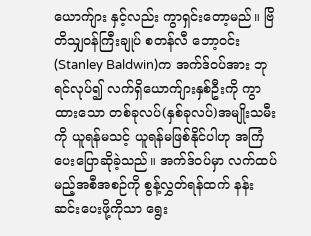ယောက်ျား နှင့်လည်း ကွာရှင်းတော့မည်။ ဗြိတိသျှဝန်ကြီးချုပ် စတန်လီ ဘော့ဝင်း(Stanley Baldwin)က အက်ဒ်ဝပ်အား ဘုရင်လုပ်၍ လက်ရှိယောက်ျားနှစ်ဦးကို ကွာထားသော တစ်ခုလပ်(နှစ်ခုလပ်)အမျိုးသမီးကို ယူရန်မသင့် ယူရန်မဖြစ်နိုင်ပါဟု အကြံပေးပြောဆိုခဲ့သည်။ အက်ဒ်ဝပ်မှာ လက်ထပ်မည့်အစီအစဉ်ကို စွန့်လွှတ်ရန်ထက် နန်းဆင်းပေးဖို့ကိုသာ ရွေး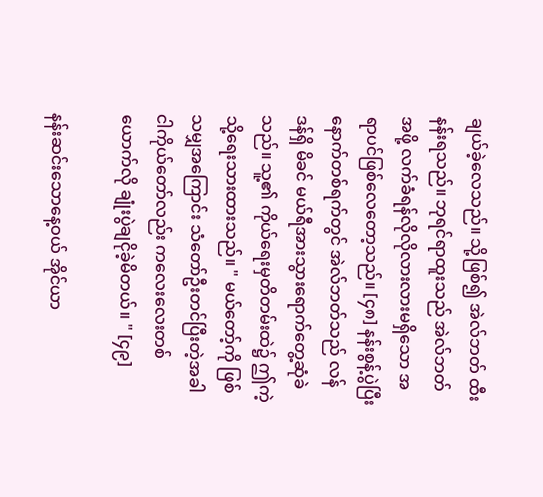ချယ်ခဲ့လေသည်။ သို့ဖြစ်၍ အဲလ်ဘတ် ထီးနန်းရသည်။ ဘုရင်ရာထူးသည် အဲလ်ဘတ်အဖို့ လက်ခံရန်လိုလိုလားလားမရှိသော အရာပင်ဖြစ်လေတော့သည်။ [၄၈] နန်းစွန့်ပွဲပြီးနောက်တစ်ရက်တွင် အဲလ်ဘတ်သည် လန်ဒန်ရှိ မိခင် မယ်ရီအားသွားရောက်တွေ့ဆုံခဲသည်။ သူ့၏ ကိုယ်ရေးမှတိတမ်းထဲ၌ ဤကဲ့သို့ရေးသားထားသည်။ " မယ်တော့်ကို ဖြစ်သမျှအကြောင်း သံတော်ဦးတင်ပြီးတဲ့အခါ ငါကိုယ်တော်လည်း ကလေးလေးတစ်ယောက်လို ချုံးပွဲချငိုခဲ့မိတယ်။ " [၄၉]

နန်းဆင်းသောနေ့ဝယ် အိုင်ယာ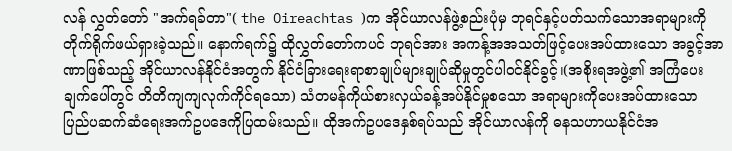လန် လွှတ်တော် "အက်ရခ်တာ"( the Oireachtas )က အိုင်ယာလန်ဖွဲ့စည်းပုံမှ ဘုရင်နှင့်ပတ်သက်သောအရာများကို တိုက်ရိုက်ဖယ်ရှားခဲ့သည်။ နောက်ရက်၌ ထိုလွှတ်တော်ကပင် ဘုရင်အား အကန့်အအသတ်ဖြင့်ပေးအပ်ထားသော အခွင့်အာဏာဖြစ်သည့် အိုင်ယာလန်နိုင်ငံအတွက် နိုင်ငံခြားရေးရာစာချုပ်များချုပ်ဆိုမှုတွင်ပါဝင်နိုင်ခွင့်၊(အစိုးရအဖွဲ့၏ အကြံပေးချက်ပေါ်တွင် တိတိကျကျလုက်ကိုင်ရသော) သံတမန်ကိုယ်စားလှယ်ခန့်အပ်နိုင်မှုစသော အရာများကိုပေးအပ်ထားသော ပြည်ပဆက်ဆံရေးအက်ဥပဒေကိုပြထမ်းသည်။ ထိုအက်ဥပဒေနှစ်ရပ်သည် အိုင်ယာလန်ကို ဓနသဟာယနိုင်ငံအ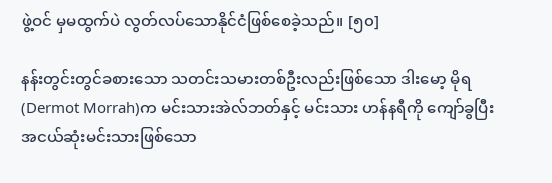ဖွဲ့ဝင် မှမထွက်ပဲ လွတ်လပ်သောနိုင်ငံဖြစ်စေခဲ့သည်။ [၅၀]

နန်းတွင်းတွင်ခစားသော သတင်းသမားတစ်ဦးလည်းဖြစ်သော ဒါးမော့ မိုရ(Dermot Morrah)က မင်းသားအဲလ်ဘတ်နှင့် မင်းသား ဟန်နရီကို ကျော်ခွပြီး အငယ်ဆုံးမင်းသားဖြစ်သော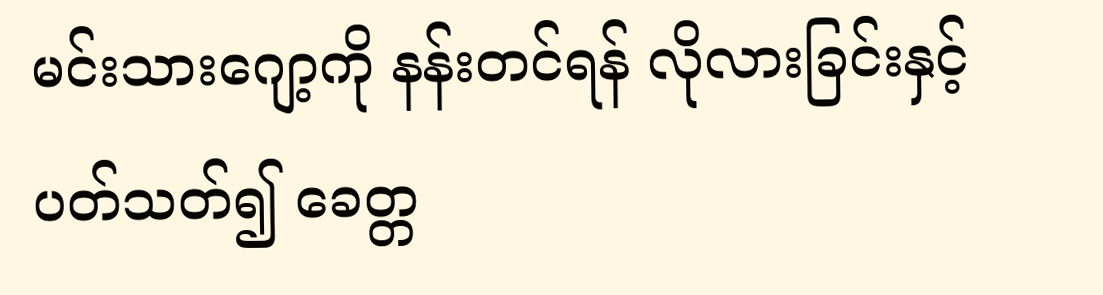မင်းသားဂျော့ကို နန်းတင်ရန် လိုလားခြင်းနှင့်ပတ်သတ်၍ ခေတ္တ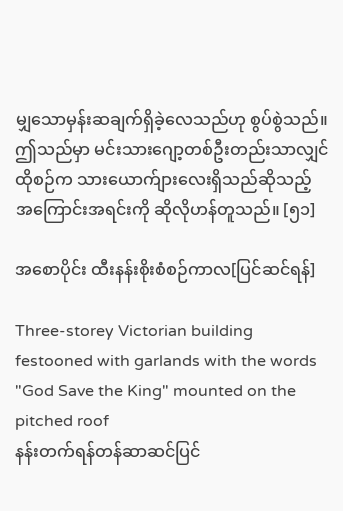မျှသောမှန်းဆချက်ရှိခဲ့လေသည်ဟု စွပ်စွဲသည်။ ဤသည်မှာ မင်းသားဂျော့တစ်ဦးတည်းသာလျှင် ထိုစဉ်က သားယောက်ျားလေးရှိသည်ဆိုသည့် အကြောင်းအရင်းကို ဆိုလိုဟန်တူသည်။ [၅၁]

အစောပိုင်း ထီးနန်းစိုးစံစဉ်ကာလ[ပြင်ဆင်ရန်]

Three-storey Victorian building festooned with garlands with the words "God Save the King" mounted on the pitched roof
နန်းတက်ရန်တန်ဆာဆင်ပြင်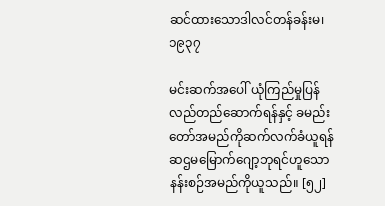ဆင်ထားသောဒါလင်တန်ခန်းမ၊၁၉၃၇

မင်းဆက်အပေါ် ယုံကြည်မှုပြန်လည်တည်ဆောက်ရန်နှင့် ခမည်းတော်အမည်ကိုဆက်လက်ခံယူရန် ဆဌမမြောက်ဂျော့ဘုရင်ဟူသော နန်းစဉ်အမည်ကိုယူသည်။ [၅၂]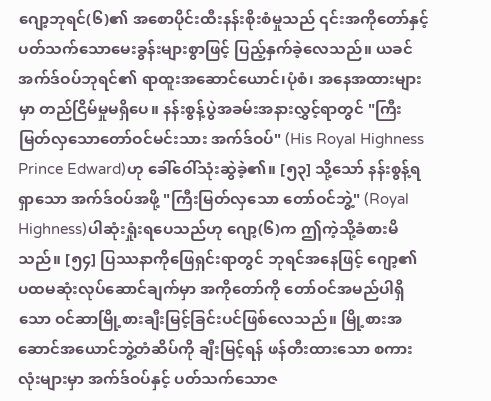ဂျော့ဘုရင်(၆)၏ အစောပိုင်းထီးနန်းစိုးစံမှုသည် ၎င်းအကိုတော်နှင့်ပတ်သက်သောမေးခွန်းများစွာဖြင့် ပြည့်နှက်ခဲ့လေသည်။ ယခင်အက်ဒ်ဝပ်ဘုရင်၏ ရာထူးအဆောင်ယောင်၊ပုံစံ၊ အနေအထားများမှာ တည်ငြိမ်မှုမရှိပေ။ နန်းစွန့်ပွဲအခမ်းအနားလွှင့်ရာတွင် "ကြီးမြတ်လှသောတော်ဝင်မင်းသား အက်ဒ်ဝပ်" (His Royal Highness Prince Edward)ဟု ခေါ်ဝေါ်သုံးဆွဲခဲ့၏။ [၅၃] သို့သော် နန်းစွန့်ရရှာသော အက်ဒ်ဝပ်အဖို့ "ကြီးမြတ်လှသော တော်ဝင်ဘွဲ့" (Royal Highness)ပါဆုံးရှုံးရပေသည်ဟု ဂျော့(၆)က ဤကဲ့သို့ခံစားမိသည်။ [၅၄] ပြဿနာကိုဖြေရှင်းရာတွင် ဘုရင်အနေဖြင့် ဂျော့၏ ပထမဆုံးလုပ်ဆောင်ချက်မှာ အကိုတော်ကို တော်ဝင်အမည်ပါရှိသော ဝင်ဆာမြို့စားချီးမြင့်ခြင်းပင်ဖြစ်လေသည်။ မြို့စားအဆောင်အယောင်ဘွဲ့တံဆိပ်ကို ချီးမြင့်ရန် ဖန်တီးထားသော စကားလုံးများမှာ အက်ဒ်ဝပ်နှင့် ပတ်သက်သောဇ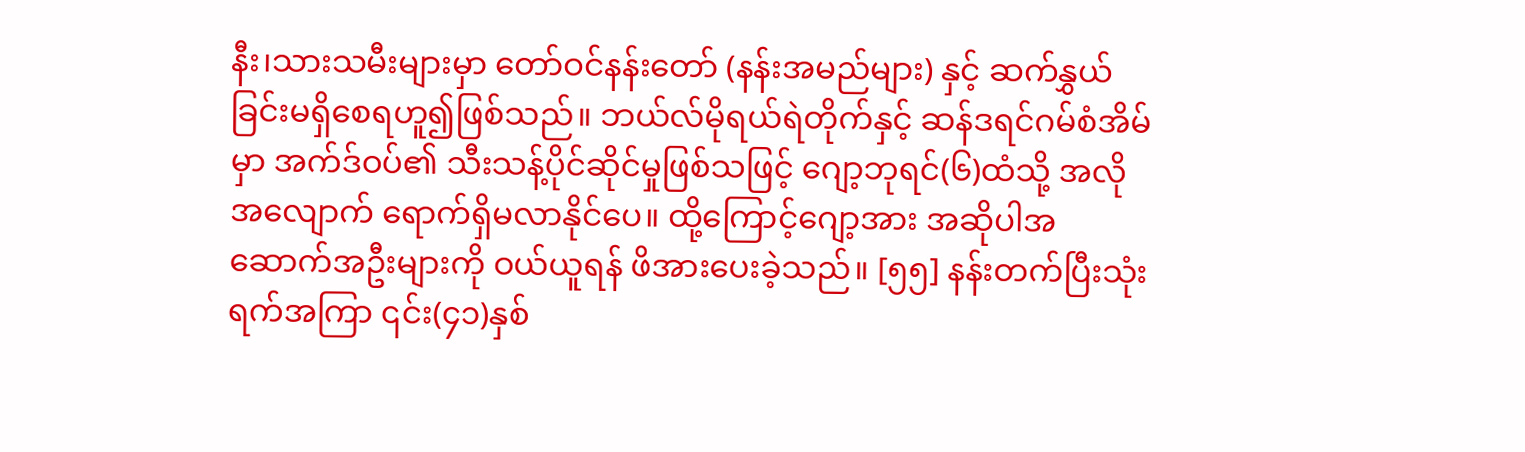နီး၊သားသမီးများမှာ တော်ဝင်နန်းတော် (နန်းအမည်များ) နှင့် ဆက်နွှယ်ခြင်းမရှိစေရဟူ၍ဖြစ်သည်။ ဘယ်လ်မိုရယ်ရဲတိုက်နှင့် ဆန်ဒရင်ဂမ်စံအိမ်မှာ အက်ဒ်ဝပ်၏ သီးသန့်ပိုင်ဆိုင်မှုဖြစ်သဖြင့် ဂျော့ဘုရင်(၆)ထံသို့ အလိုအလျောက် ရောက်ရှိမလာနိုင်ပေ။ ထို့ကြောင့်ဂျော့အား အဆိုပါအဆောက်အဦးများကို ဝယ်ယူရန် ဖိအားပေးခဲ့သည်။ [၅၅] နန်းတက်ပြီးသုံးရက်အကြာ ၎င်း(၄၁)နှစ်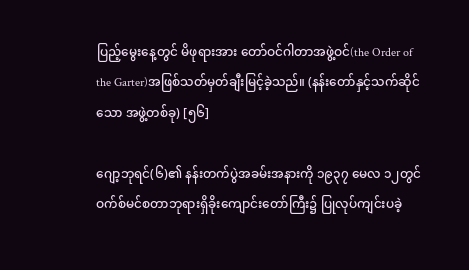ပြည့်မွေးနေ့တွင် မိဖုရားအား တော်ဝင်ဂါတာအဖွဲ့ဝင်(the Order of the Garter)အဖြစ်သတ်မှတ်ချီးမြင့်ခဲ့သည်။ (နန်းတော်နှင့်သက်ဆိုင်သော အဖွဲ့တစ်ခု) [၅၆]

ဂျော့ဘုရင်(၆)၏ နန်းတက်ပွဲအခမ်းအနားကို ၁၉၃၇ မေလ ၁၂တွင် ဝက်စ်မင်စတာဘုရားရှိခိုးကျောင်းတော်ကြီး၌ ပြုလုပ်ကျင်းပခဲ့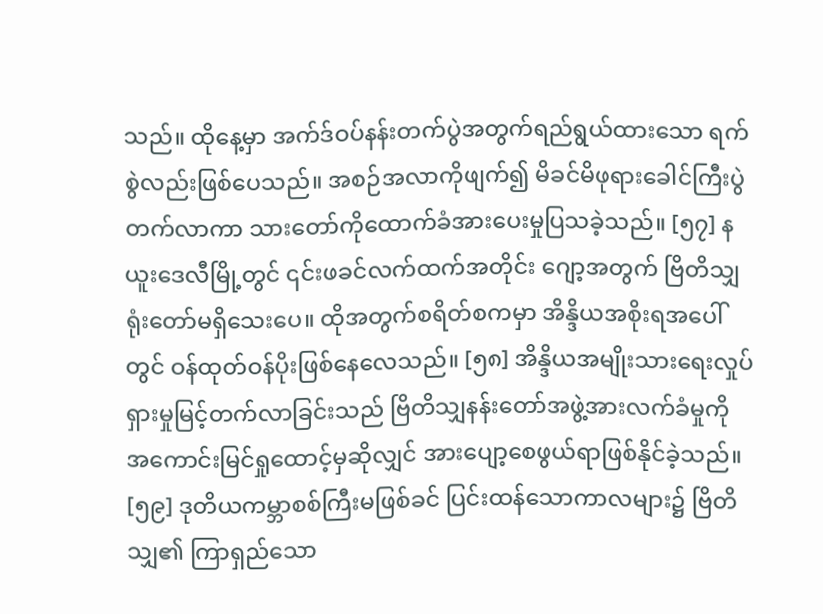သည်။ ထိုနေ့မှာ အက်ဒ်ဝပ်နန်းတက်ပွဲအတွက်ရည်ရွယ်ထားသော ရက်စွဲလည်းဖြစ်ပေသည်။ အစဉ်အလာကိုဖျက်၍ မိခင်မိဖုရားခေါင်ကြီးပွဲတက်လာကာ သားတော်ကိုထောက်ခံအားပေးမှုပြသခဲ့သည်။ [၅၇] နယူးဒေလီမြို့တွင် ၎င်းဖခင်လက်ထက်အတိုင်း ဂျော့အတွက် ဗြိတိသျှရုံးတော်မရှိသေးပေ။ ထိုအတွက်စရိတ်စကမှာ အိန္ဒိယအစိုးရအပေါ်တွင် ဝန်ထုတ်ဝန်ပိုးဖြစ်နေလေသည်။ [၅၈] အိန္ဒိယအမျိုးသားရေးလှုပ်ရှားမှုမြင့်တက်လာခြင်းသည် ဗြိတိသျှနန်းတော်အဖွဲ့အားလက်ခံမှုကို အကောင်းမြင်ရှုထောင့်မှဆိုလျှင် အားပျော့စေဖွယ်ရာဖြစ်နိုင်ခဲ့သည်။ [၅၉] ဒုတိယကမ္ဘာစစ်ကြီးမဖြစ်ခင် ပြင်းထန်သောကာလများ၌ ဗြိတိသျှ၏ ကြာရှည်သော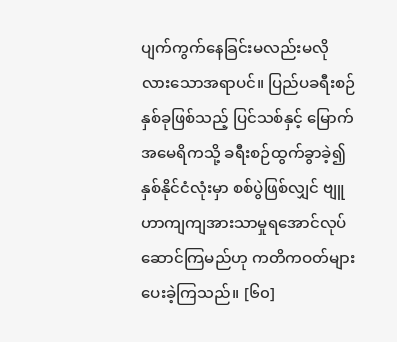ပျက်ကွက်နေခြင်းမလည်းမလိုလားသောအရာပင်။ ပြည်ပခရီးစဉ်နှစ်ခုဖြစ်သည့် ပြင်သစ်နှင့် မြောက်အမေရိကသို့ ခရီးစဉ်ထွက်ခွာခဲ့၍ နှစ်နိုင်ငံလုံးမှာ စစ်ပွဲဖြစ်လျှင် ဗျူဟာကျကျအားသာမှုရအောင်လုပ်ဆောင်ကြမည်ဟု ကတိကဝတ်များပေးခဲ့ကြသည်။ [၆၀]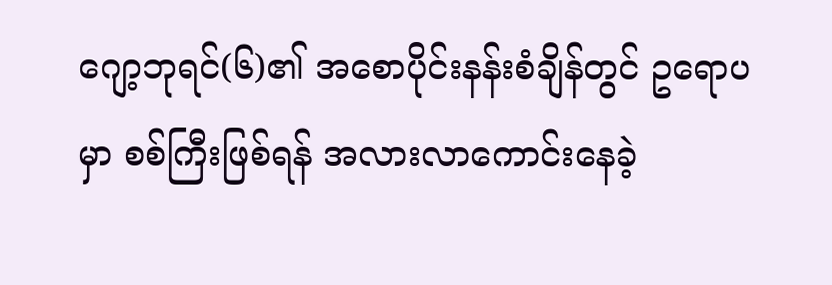ဂျော့ဘုရင်(၆)၏ အစောပိုင်းနန်းစံချိန်တွင် ဥရောပမှာ စစ်ကြီးဖြစ်ရန် အလားလာကောင်းနေခဲ့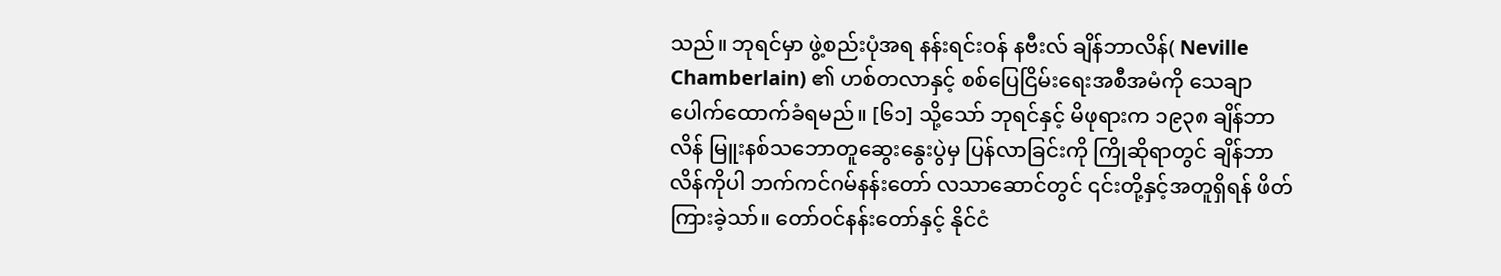သည်။ ဘုရင်မှာ ဖွဲ့စည်းပုံအရ နန်းရင်းဝန် နဗီးလ် ချိန်ဘာလိန်( Neville Chamberlain) ၏ ဟစ်တလာနှင့် စစ်ပြေငြိမ်းရေးအစီအမံကို သေချာပေါက်ထောက်ခံရမည်။ [၆၁] သို့သော် ဘုရင်နှင့် မိဖုရားက ၁၉၃၈ ချိန်ဘာလိန် မြူးနစ်သဘောတူဆွေးနွေးပွဲမှ ပြန်လာခြင်းကို ကြိုဆိုရာတွင် ချိန်ဘာလိန်ကိုပါ ဘက်ကင်ဂမ်နန်းတော် လသာဆောင်တွင် ၎င်းတို့နှင့်အတူရှိရန် ဖိတ်ကြားခဲ့သာ်။ တော်ဝင်နန်းတော်နှင့် နိုင်ငံ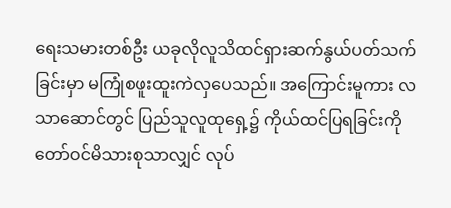ရေးသမားတစ်ဦး ယခုလိုလူသိထင်ရှားဆက်နွယ်ပတ်သက်ခြင်းမှာ မကြုံစဖူးထူးကဲလှပေသည်။ အကြောင်းမူကား လသာဆောင်တွင် ပြည်သူလူထုရှေ့၌ ကိုယ်ထင်ပြရခြင်းကို တော်ဝင်မိသားစုသာလျှင် လုပ်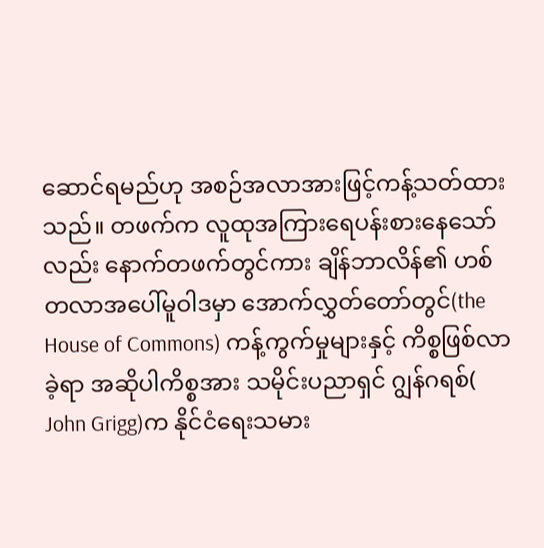ဆောင်ရမည်ဟု အစဉ်အလာအားဖြင့်ကန့်သတ်ထားသည်။ တဖက်က လူထုအကြားရေပန်းစားနေသော်လည်း နောက်တဖက်တွင်ကား ချိန်ဘာလိန်၏ ဟစ်တလာအပေါ်မူဝါဒမှာ အောက်လွှတ်တော်တွင်(the House of Commons) ကန့်ကွက်မှုများနှင့် ကိစ္စဖြစ်လာခဲ့ရာ အဆိုပါကိစ္စအား သမိုင်းပညာရှင် ဂျွန်ဂရစ်( John Grigg)က နိုင်ငံရေးသမား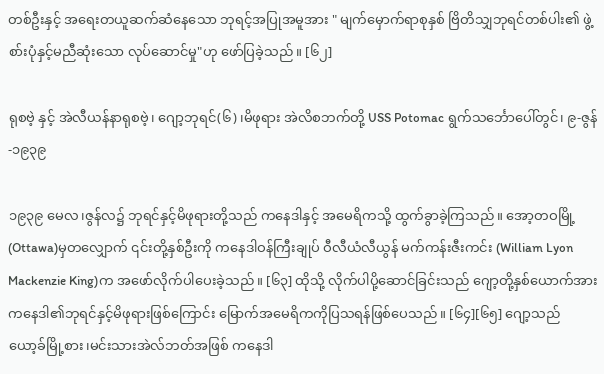တစ်ဦးနှင့် အရေးတယူဆက်ဆံနေသော ဘုရင့်အပြုအမူအား " မျက်မှောက်ရာစုနှစ် ဗြိတိသျှဘုရင်တစ်ပါး၏ ဖွဲ့စာ်းပုံနှင့်မညီဆုံးသော လုပ်ဆောင်မှု"ဟု ဖော်ပြခဲ့သည်။ [၆၂]

ရုစဗဲ့ နှင့် အဲလီယန်နာရုစဗဲ့၊ ဂျော့ဘုရင်(၆)၊မိဖုရား အဲလိစဘက်တို့ USS Potomac ရွက်သင်္ဘောပေါ်တွင်၊ ၉-ဇွန်-၁၉၃၉

၁၉၃၉ မေလ၊ဇွန်လ၌ ဘုရင်နှင့်မိဖုရားတို့သည် ကနေဒါနှင့် အမေရိကသို့ ထွက်ခွာခဲ့ကြသည်။ အော့တဝမြို့(Ottawa)မှတလျှောက် ၎င်းတို့နှစ်ဦးကို ကနေဒါဝန်ကြီးချုပ် ဝီလီယံလီယွန် မက်ကန်းဇီးကင်း (William Lyon Mackenzie King)က အဖော်လိုက်ပါပေးခဲ့သည်။ [၆၃] ထိုသို့ လိုက်ပါပို့ဆောင်ခြင်းသည် ဂျော့တို့နှစ်ယောက်အား ကနေဒါ၏ဘုရင်နှင့်မိဖုရားဖြစ်ကြောင်း မြောက်အမေရိကကိုပြသရန်ဖြစ်ပေသည်။ [၆၄][၆၅] ဂျော့သည် ယော့ခ်မြို့စား၊မင်းသားအဲလ်ဘတ်အဖြစ် ကနေဒါ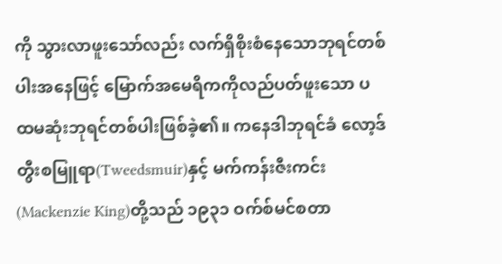ကို သွားလာဖူးသော်လည်း လက်ရှိစိုးစံနေသောဘုရင်တစ်ပါးအနေဖြင့် မြောက်အမေရိကကိုလည်ပတ်ဖူးသော ပထမဆုံးဘုရင်တစ်ပါးဖြစ်ခဲ့၏။ ကနေဒါဘုရင်ခံ လော့ဒ် တွီးစမြူရာ(Tweedsmuir)နှင့် မက်ကန်းဇီးကင်း(Mackenzie King)တို့သည် ၁၉၃၁ ဝက်စ်မင်စတာ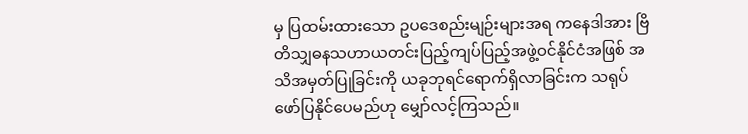မှ ပြထမ်းထားသော ဥပဒေစည်းမျဉ်းများအရ ကနေဒါအား ဗြိတိသျှဓနသဟာယတင်းပြည့်ကျပ်ပြည့်အဖွဲ့ဝင်နိုင်ငံအဖြစ် အသိအမှတ်ပြုခြင်းကို ယခုဘုရင်ရောက်ရှိလာခြင်းက သရုပ်ဖော်ပြနိုင်ပေမည်ဟု မျှော်လင့်ကြသည်။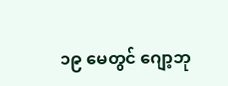၁၉ မေတွင် ဂျော့ဘု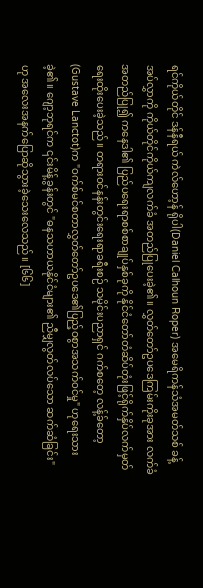ရင်ကိုယ်တိုင် ဒန်နီရယ် ကဲလ်ဟော့န် ရိုပါ(Daniel Calhoun Roper) အမေရိကန်သံအမတ်သစ် ခန့်အပ်လွှာကို ကိုယ်တိုင်ကိုယ်ကျလက်ခံ အတည်ပြုပေးခဲ့၏။ လွှတ်တော်ဥပဒေကြမ်းကိုးခုအား လက်ခံအတည်ပြု၍ ကနေဒါ၏ ပြည်ပရေးရာစစ်စာချုပ်နှစ်ခုကို နိုင်ငံတော်တံဆိပ်တုံးဖြင့်ရိုက်နှိပ်လက်မှတ်ရေးထိုးပေးခဲ့သည်။ တရားဝင်နန်းတွင်းရေးရာခရီးစဉ် သမိုင်းပညာရှင် ဂက်စတေ့ လန့်ခ်တော့(Gustave Lanctot)က "ဝက်စ်မင်စတာလွှတ်တော်ဥပဒေ၏ပြည့်ဝစွာအသက်ဝင်မှု" ဟုရေးသားခဲ့၏။ ဂျော့ဘုရင်က ၎င်းမိန့်ခွန်းတွင် "ဓနသဟာယနိုင်ငံများ၏ ညီမျှလွတ်လပ်သော ဆက်ဆံခြင်း"ဟု အလေးအနက်ပြောဆိုသွားခဲ့သေးလေသည်။ [၆၆]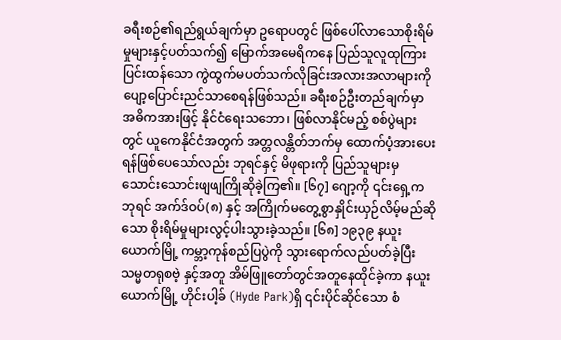ခရီးစဉ်၏ရည်ရွယ်ချက်မှာ ဥရောပတွင် ဖြစ်ပေါ်လာသောစိုးရိမ်မှုများနှင့်ပတ်သက်၍ မြောက်အမေရိကနေ ပြည်သူလူထုကြားပြင်းထန်သော ကွဲထွက်မပတ်သက်လိုခြင်းအလားအလာများကို ပျော့ပြောင်းညင်သာစေရန်ဖြစ်သည်။ ခရီးစဉ်ဦးတည်ချက်မှာ အဓိကအားဖြင့် နိုင်ငံရေးသဘော၊ ဖြစ်လာနိုင်မည့် စစ်ပွဲများတွင် ယူကေနိုင်ငံအတွက် အတ္တလန္တိတ်ဘက်မှ ထောက်ပံ့အားပေးရန်ဖြစ်ပေသော်လည်း ဘုရင်နှင့် မိဖုရားကို ပြည်သူများမှ သောင်းသောင်းဖျဖျကြိုဆိုခဲ့ကြ၏။ [၆၇] ဂျော့ကို ၎င်းရှေ့ကဘုရင် အက်ဒ်ဝပ်(၈) နှင့် အကြိုက်မတွေ့စွာနှိုင်းယှဉ်လိမ့်မည်ဆိုသော စိုးရိမ်မှုများလွင့်ပါးသွားခဲ့သည်။ [၆၈] ၁၉၃၉ နယူးယောက်မြို့ ကမ္ဘာ့ကုန်စည်ပြပွဲကို သွားရောက်လည်ပတ်ခဲ့ပြီး သမ္မတရုစဗဲ့ နှင့်အတူ အိမ်ဖြူတော်တွင်အတူနေထိုင်ခဲ့ကာ နယူးယောက်မြို့ ဟိုင်းပါ့ခ် (Hyde Park)ရှိ ၎င်းပိုင်ဆိုင်သော စံ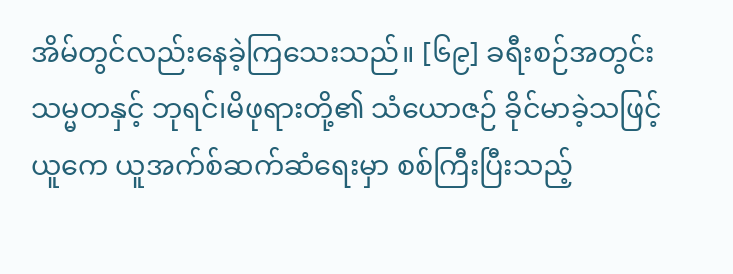အိမ်တွင်လည်းနေခဲ့ကြသေးသည်။ [၆၉] ခရီးစဉ်အတွင်း သမ္မတနှင့် ဘုရင်၊မိဖုရားတို့၏ သံယောဇဉ် ခိုင်မာခဲ့သဖြင့် ယူကေ ယူအက်စ်ဆက်ဆံရေးမှာ စစ်ကြီးပြီးသည့်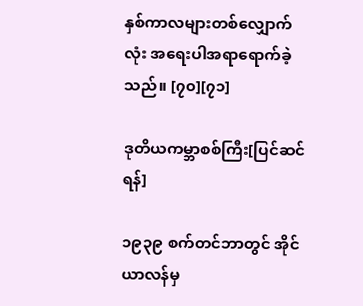နှစ်ကာလများတစ်လျှောက်လုံး အရေးပါအရာရောက်ခဲ့သည်။ [၇၀][၇၁]

ဒုတိယကမ္ဘာစစ်ကြီး[ပြင်ဆင်ရန်]

၁၉၃၉ စက်တင်ဘာတွင် အိုင်ယာလန်မှ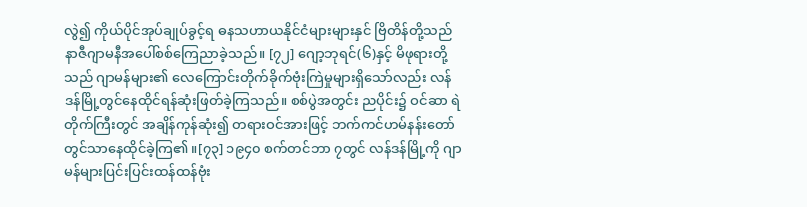လွဲ၍ ကိုယ်ပိုင်အုပ်ချုပ်ခွင့်ရ ဓနသဟာယနိုင်ငံများများနှင် ဗြိတိန်တို့သည် နာဇီဂျာမနီအပေါ်စစ်ကြေညာခဲ့သည်။ [၇၂] ဂျော့ဘုရင်(၆)နှင့် မိဖုရားတို့သည် ဂျာမန်များ၏ လေကြောင်းတိုက်ခိုက်ဗုံးကြဲမှုများရှိသော်လည်း လန်ဒန်မြို့တွင်နေထိုင်ရန်ဆုံးဖြတ်ခဲ့ကြသည်။ စစ်ပွဲအတွင်း ညပိုင်း၌ ဝင်ဆာ ရဲတိုက်ကြီးတွင် အချိန်ကုန်ဆုံး၍ တရားဝင်အားဖြင့် ဘက်ကင်ဟမ်နန်းတော်တွင်သာနေထိုင်ခဲ့ကြ၏။[၇၃] ၁၉၄၀ စက်တင်ဘာ ၇တွင် လန်ဒန်မြို့ကို ဂျာမန်များပြင်းပြင်းထန်ထန်ဗုံး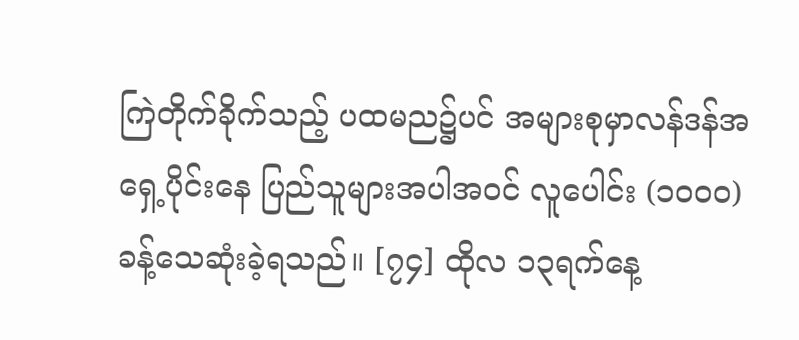ကြဲတိုက်ခိုက်သည့် ပထမည၌ပင် အများစုမှာလန်ဒန်အရှေ့ပိုင်းနေ ပြည်သူများအပါအဝင် လူပေါင်း (၁၀၀၀)ခန့်သေဆုံးခဲ့ရသည်။ [၇၄] ထိုလ ၁၃ရက်နေ့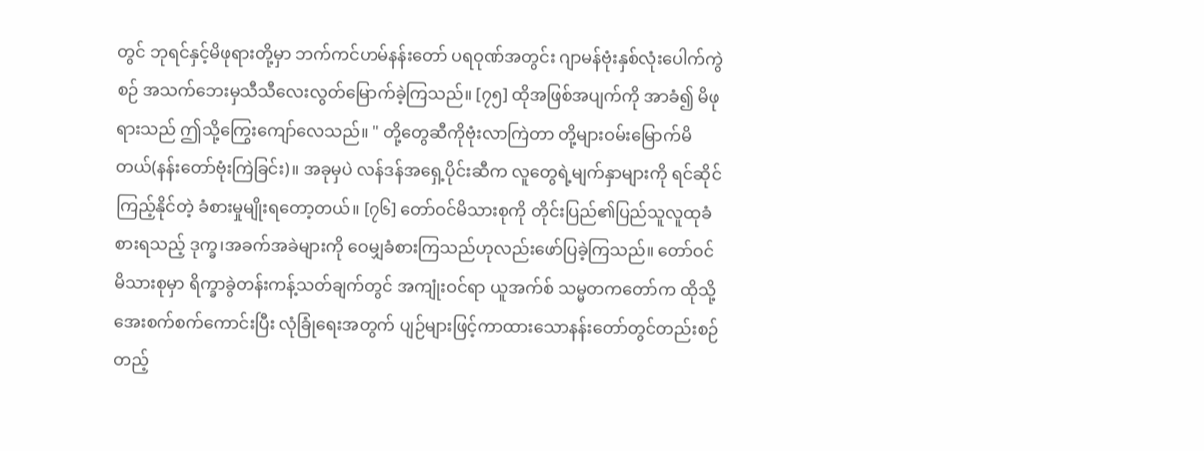တွင် ဘုရင်နှင့်မိဖုရားတို့မှာ ဘက်ကင်ဟမ်နန်းတော် ပရဝုဏ်အတွင်း ဂျာမန်ဗုံးနှစ်လုံးပေါက်ကွဲစဉ် အသက်ဘေးမှသီသီလေးလွတ်မြောက်ခဲ့ကြသည်။ [၇၅] ထိုအဖြစ်အပျက်ကို အာခံ၍ မိဖုရားသည် ဤသို့ကြွေးကျော်လေသည်။ " တို့တွေဆီကိုဗုံးလာကြဲတာ တို့များဝမ်းမြောက်မိတယ်(နန်းတော်ဗုံးကြဲခြင်း)။ အခုမှပဲ လန်ဒန်အရှေ့ပိုင်းဆီက လူတွေရဲ့မျက်နှာများကို ရင်ဆိုင်ကြည့်နိုင်တဲ့ ခံစားမှုမျိုးရတော့တယ်။ [၇၆] တော်ဝင်မိသားစုကို တိုင်းပြည်၏ပြည်သူလူထုခံစားရသည့် ဒုက္ခ၊အခက်အခဲများကို ဝေမျှခံစားကြသည်ဟုလည်းဖော်ပြခဲ့ကြသည်။ တော်ဝင်မိသားစုမှာ ရိက္ခာခွဲတန်းကန့်သတ်ချက်တွင် အကျုံးဝင်ရာ ယူအက်စ် သမ္မတကတော်က ထိုသို့ အေးစက်စက်ကောင်းပြီး လုံခြုံရေးအတွက် ပျဉ်များဖြင့်ကာထားသောနန်းတော်တွင်တည်းစဉ် တည့်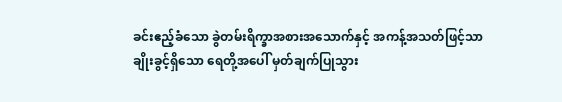ခင်းဧည့်ခံသော ခွဲတမ်းရိက္ခာအစားအသောက်နှင့် အကန့်အသတ်ဖြင့်သာချိုးခွင့်ရှိသော ရေတို့အပေါ် မှတ်ချက်ပြုသွား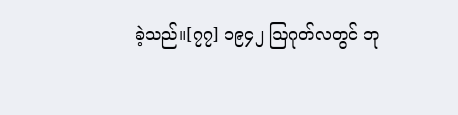ခဲ့သည်။[၇၇] ၁၉၄၂ ဩဂုတ်လတွင် ဘု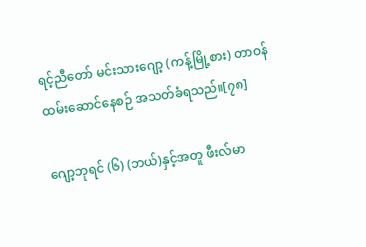ရင့်ညီတော် မင်းသားဂျော့ (ကန့်မြို့စား) တာဝန်ထမ်းဆောင်နေစဉ် အသတ်ခံရသည်။[၇၈]

ဂျော့ဘုရင် (၆) (ဘယ်)နှင့်အတူ ဖီးလ်မာ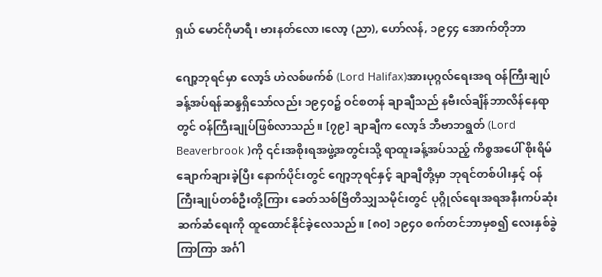ရှယ် မောင်ဂိုမာရီ၊ ဗားနတ်လော၊လော့ (ညာ), ဟော်လန်, ၁၉၄၄ အောက်တိုဘာ

ဂျော့ဘုရင်မှာ လော့ဒ် ဟဲလစ်ဖက်စ် (Lord Halifax)အားပုဂ္ဂလ်ရေးအရ ဝန်ကြီးချုပ်ခန့်အပ်ရန်ဆန္ဒရှိသော်လည်း ၁၉၄၀၌ ဝင်စတန် ချာချီသည် နဗီးလ်ချိန်ဘာလိန်နေရာတွင် ဝန်ကြီးချုပ်ဖြစ်လာသည်။ [၇၉] ချာချီက လော့ဒ် ဘီဗာဘရွတ် (Lord Beaverbrook )ကို ၎င်းအစိုးရအဖွဲ့အတွင်းသို့ ရာထူးခန့်အပ်သည့် ကိစ္စအပေါ် စိုးရိမ်ချောက်ချားခဲ့ပြီး နောက်ပိုင်းတွင် ဂျော့ဘုရင်နှင့် ချာချီတို့မှာ ဘုရင်တစ်ပါးနှင့် ဝန်ကြီးချုပ်တစ်ဦးတို့ကြား ခေတ်သစ်ဗြိတိသျှသမိုင်းတွင် ပုဂ္ဂိုလ်ရေးအရအနီးကပ်ဆုံးဆက်ဆံရေးကို ထူထောင်နိုင်ခဲ့လေသည်။ [၈၀] ၁၉၄၀ စက်တင်ဘာမှစ၍ လေးနှစ်ခွဲကြာကြာ အင်္ဂါ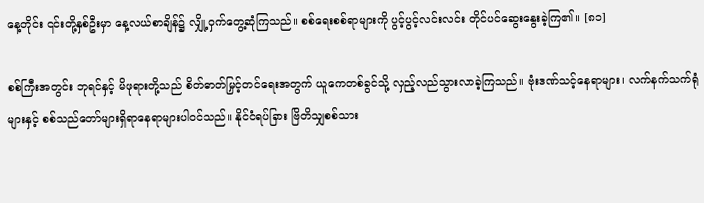နေ့တိုင်း ၎င်းတို့နှစ်ဦးမှာ နေ့လယ်စာချိန်၌ လျှို့ဝှက်တွေ့ဆုံကြသည်။ စစ်ရေးစစ်ရာများကို ပွင့်ပွင့်လင်းလင်း တိုင်ပင်ဆွေးနွေးခဲ့ကြ၏။ [၈၁]

စစ်ကြီးအတွင်း ဘုရင်နှင့် မိဖုရားတို့သည် စိတ်ဓာတ်မြှင့်တင်ရေးအတွက် ယူကေတစ်ခွင်သို့ လှည့်လည်သွားလာခဲ့ကြသည်။ ဗုံးဒဏ်သင့်နေရာများ၊ လက်နက်သက်ရုံများနှင့် စစ်သည်တော်များရှိရာနေရာများပါဝင်သည်။ နိုင်ငံရပ်ခြား ဗြိတိသျှစစ်သား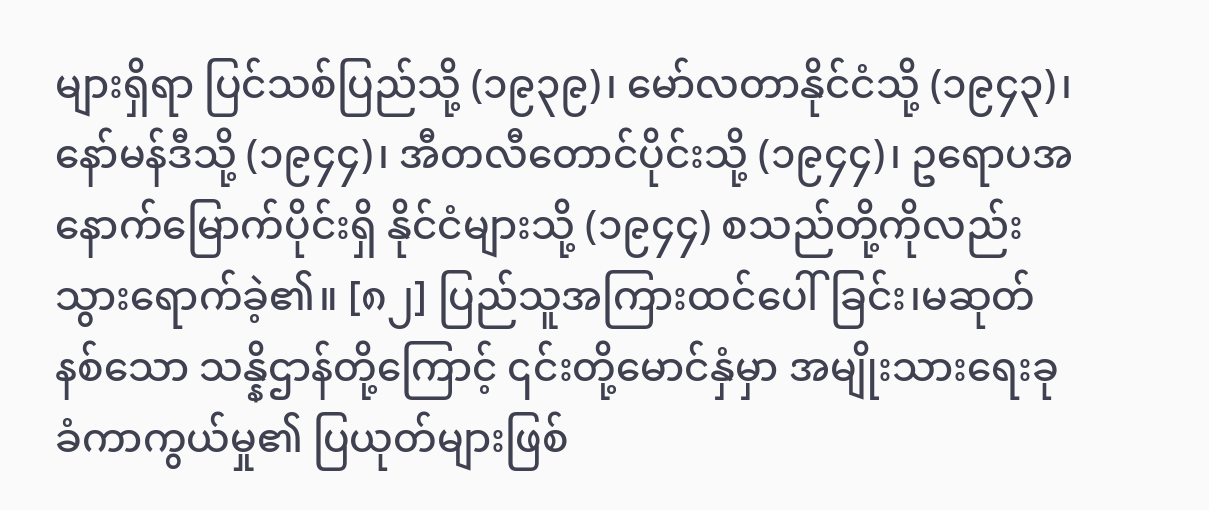များရှိရာ ပြင်သစ်ပြည်သို့ (၁၉၃၉)၊ မော်လတာနိုင်ငံသို့ (၁၉၄၃)၊ နော်မန်ဒီသို့ (၁၉၄၄)၊ အီတလီတောင်ပိုင်းသို့ (၁၉၄၄)၊ ဥရောပအနောက်မြောက်ပိုင်းရှိ နိုင်ငံများသို့ (၁၉၄၄) စသည်တို့ကိုလည်းသွားရောက်ခဲ့၏။ [၈၂] ပြည်သူအကြားထင်ပေါ်ခြင်း၊မဆုတ်နစ်သော သန္နိဌာန်တို့ကြောင့် ၎င်းတို့မောင်နှံမှာ အမျိုးသားရေးခုခံကာကွယ်မှု၏ ပြယုတ်များဖြစ်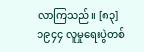လာကြသည်။ [၈၃] ၁၉၄၄ လူမှုရေးပွဲတစ်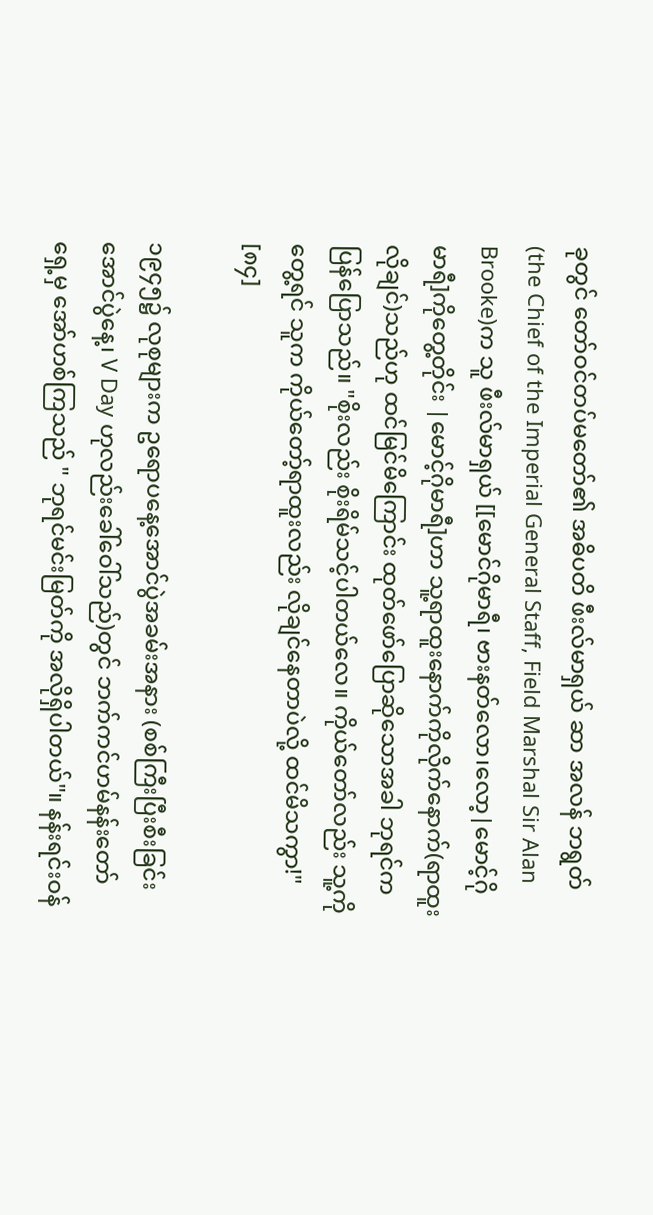ခုတွင် တော်ဝင်တပ်မတော်၏ အဓိပတိ ဖီးလ်မာရှယ် ဆာ အလန် ဘရွတ် (the Chief of the Imperial General Staff, Field Marshal Sir Alan Brooke)က သူ ဖီးလ်မာရှယ် [[မောင်ဂိုမာရီ၊ ဗားနတ်လော၊လော့|မောင့်ဂိုမာရီ]ကိုတွေ့တိုင်း |မောင့်ဂိုမာရီ]ဟာ သူ့ရာထူးနောက်ကိုလိုက်နောက်(ရာထူးလိုချင်)သည်ဟု ထင်မြင်မိကြောင်း ထုတ်ဖော်ပြောဆိုသောအခါ ဘုရင်ကပြန်ပြောသည်။ "စိုးလည်း စိုးရိမ်သင့်ပါတယ်လေ။ ကိုယ်တော်လည်း သူ့ကိုတွေ့ရင် သူက ကိုယ်တော့်ရာထူးလည်း လိုချင်နေတာပဲလို့ ထင်မိသကွာ!" [၈၄]

၁၉၄၅၌ လုစုများက ဥရောပနေ့အောင်ပွဲအခမ်းအနား (စစ်ကြီးပြီးစီးခြင်းအောင်ပွဲနေ့၊ V Day ဟုလည်းခေါ်ဝေါ်သည်)တွင် ဘက်ကင်ဟမ်နန်းတော်ရှေ့မှ အော်ဟစ်ကြသည် " ဘုရင်မင်းမြတ်ကို အလိုရှိပါတယ်"။ နန်းရင်းဝန်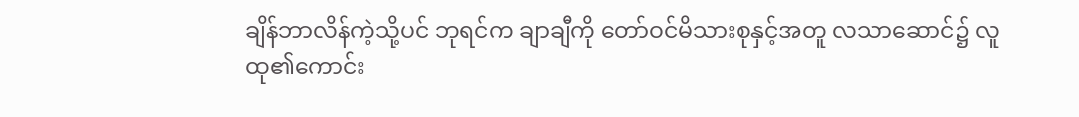ချိန်ဘာလိန်ကဲ့သို့ပင် ဘုရင်က ချာချီကို တော်ဝင်မိသားစုနှင့်အတူ လသာဆောင်၌ လူထု၏ကောင်း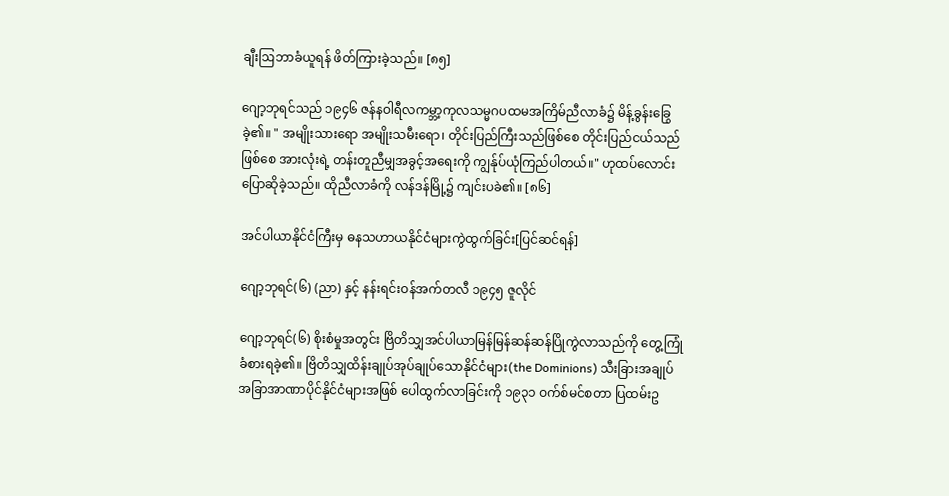ချီးဩဘာခံယူရန် ဖိတ်ကြားခဲ့သည်။ [၈၅]

ဂျော့ဘုရင်သည် ၁၉၄၆ ဇန်နဝါရီလကမ္ဘာ့ကုလသမ္မဂပထမအကြိမ်ညီလာခံ၌ မိန့်ခွန်းခြွေခဲ့၏။ " အမျိုးသားရော အမျိုးသမီးရော၊ တိုင်းပြည်ကြီးသည်ဖြစ်စေ တိုင်းပြည်ငယ်သည်ဖြစ်စေ အားလုံးရဲ့ တန်းတူညီမျှအခွင့်အရေးကို ကျွန်ုပ်ယုံကြည်ပါတယ်။" ဟုထပ်လောင်းပြောဆိုခဲ့သည်။ ထိုညီလာခံကို လန်ဒန်မြို့၌ ကျင်းပခဲ၏။ [၈၆]

အင်ပါယာနိုင်ငံကြီးမှ ဓနသဟာယနိုင်ငံများကွဲထွက်ခြင်း[ပြင်ဆင်ရန်]

ဂျော့ဘုရင်(၆) (ညာ) နှင့် နန်းရင်းဝန်အက်တလီ ၁၉၄၅ ဇူလိုင်

ဂျော့ဘုရင်(၆) စိုးစံမှုအတွင်း ဗြိတိသျှအင်ပါယာမြန်မြန်ဆန်ဆန်ပြိုကွဲလာသည်ကို တွေ့ကြုံခံစားရခဲ့၏။ ဗြိတိသျှထိန်းချုပ်အုပ်ချုပ်သောနိုင်ငံများ(the Dominions) သီးခြားအချုပ်အခြာအာဏာပိုင်နိုင်ငံများအဖြစ် ပေါထွက်လာခြင်းကို ၁၉၃၁ ဝက်စ်မင်စတာ ပြထမ်းဥ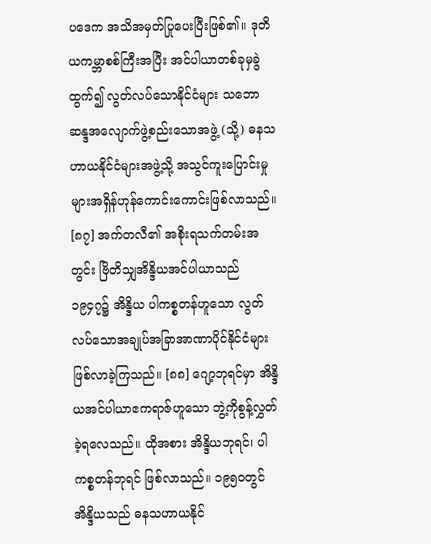ပဒေက အသိအမှတ်ပြုပေးပြီးဖြစ်၏။ ဒုတိယကမ္ဘာစစ်ကြီးအပြီး အင်ပါယာတစ်ခုမှခွဲထွက်၍ လွတ်လပ်သောနိုင်ငံများ သဘောဆန္ဒအလျောက်ဖွဲ့စည်းသောအဖွဲ့ (သို့) ဓနသဟာယနိုင်ငံများအဖွဲ့သို့ အသွင်ကူးပြောင်းမှုများအရှိန်ဟုန်ကောင်းကောင်းဖြစ်လာသည်။ [၈၇] အက်တလီ၏ အစိုးရသက်တမ်းအတွင်း ဗြိတိသျှအိန္ဒိယအင်ပါယာသည် ၁၉၄၇၌ အိန္ဒိယ ပါကစ္စတန်ဟူသော လွတ်လပ်သောအချုပ်အခြာအာဏာပိုင်နိုင်ငံများဖြစ်လာခဲ့ကြသည်။ [၈၈] ဂျော့ဘုရင်မှာ အိန္ဒိယအင်ပါယာဧကရာဇ်ဟူသော ဘွဲ့ကိုစွန့်လွှတ်ခဲ့ရလေသည်။ ထိုအစား အိန္ဒိယဘုရင်၊ ပါကစ္စတန်ဘုရင် ဖြစ်လာသည်။ ၁၉၅၀တွင် အိန္ဒိယသည် ဓနသဟာယနိုင်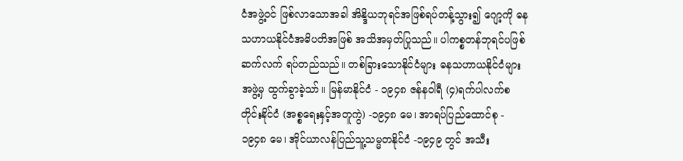ငံအဖွဲ့ဝင် ဖြစ်လာသောအခါ အိန္ဒိယဘုရင်အဖြစ်ရပ်တန့်သွား၍ ဂျော့ကို ဓနသဟာယနိုင်ငံအဓိပတိအဖြစ် အသိအမှတ်ပြုသည်။ ပါကစ္စတန်ဘုရင်ပဖြစ်ဆက်လက် ရပ်တည်သည်။ တစ်ခြားသောနိုင်ငံများ ဓနသဟာယနိုင်ငံများအဖွဲ့မှ ထွက်ခွာခဲ့သာ်။ မြန်မာနိုင်ငံ - ၁၉၄၈ ဇန်နဝါရီ (၄)ရက်ပါလက်စတိုင်းနိုင်ငံ (အစ္စရေးနှင့်အတူကွဲ) -၁၉၄၈ မေ၊ အာရပ်ပြည်ထောင်စု - ၁၉၄၈ မေ၊ အိုင်ယာလန်ပြည်သူ့သမ္မတနိုင်ငံ -၁၉၄၉ တွင် အသီး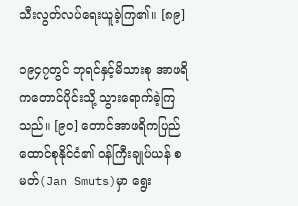သီးလွတ်လပ်ရေးယူခဲ့ကြ၏။ [၈၉]

၁၉၄၇တွင် ဘုရင်နှင့်မိသားစု အာဖရိကတောင်ပိုင်းသို့ သွားရောက်ခဲ့ကြသည်။ [၉၀] တောင်အာဖရိကပြည်ထောင်စုနိုင်ငံ၏ ဝန်ကြီးချုပ်ယန် စမတ်(Jan Smuts)မှာ ရွေး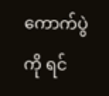ကောက်ပွဲကို ရင်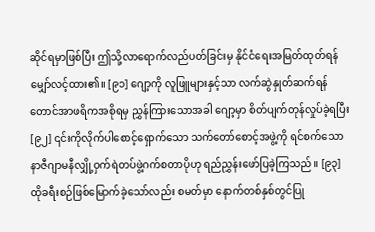ဆိုင်ရမှာဖြစ်ပြီး ဤသို့လာရောက်လည်ပတ်ခြင်းမှ နိုင်ငံရေးအမြတ်ထုတ်ရန်မျှော်လင့်ထား၏။ [၉၁] ဂျော့ကို လူဖြူများနှင့်သာ လက်ဆွဲနှုတ်ဆက်ရန် တောင်အာဖရိကအစိုရမှ ညွှန်ကြားသောအခါ ဂျော့မှာ စိတ်ပျက်တုန်လှုပ်ခဲ့ရပြီး[၉၂] ၎င်းကိုလိုက်ပါစောင့်ရှောက်သော သက်တော်စောင့်အဖွဲ့ကို ရင်စက်သောနာဇီဂျာမနီလျှို့ဝှက်ရဲတပ်ဖွဲ့ဂက်စတာပိုဟု ရည်ညွှန်းဖော်ပြခဲ့ကြသည်။ [၉၃] ထိုခရီးစဉ်ဖြစ်မြောက်ခဲ့သော်လည်း စမတ်မှာ နောက်တစ်နှစ်တွင်ပြု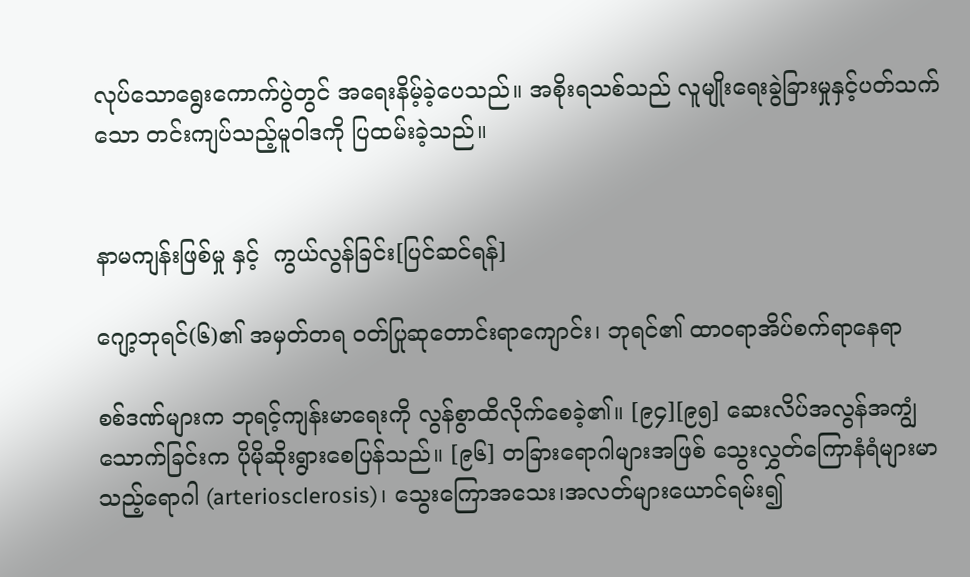လုပ်သောရွေးကောက်ပွဲတွင် အရေးနိမ့်ခဲ့ပေသည်။ အစိုးရသစ်သည် လူမျိုးရေးခွဲခြားမှုနှင့်ပတ်သက်သော တင်းကျပ်သည့်မူဝါဒကို ပြထမ်းခဲ့သည်။


နာမကျန်းဖြစ်မှု နှင့်  ကွယ်လွန်ခြင်း[ပြင်ဆင်ရန်]

ဂျော့ဘုရင်(၆)၏ အမှတ်တရ ဝတ်ပြုဆုတောင်းရာကျောင်း၊ ဘုရင်၏ ထာဝရာအိပ်စက်ရာနေရာ

စစ်ဒဏ်များက ဘုရင့်ကျန်းမာရေးကို လွန်စွာထိလိုက်စေခဲ့၏။ [၉၄][၉၅] ဆေးလိပ်အလွန်အကျွံသောက်ခြင်းက ပိုမိုဆိုးရွားစေပြန်သည်။ [၉၆] တခြားရောဂါများအဖြစ် သွေးလွှတ်ကြောနံရံများမာသည့်ရောဂါ (arteriosclerosis)၊ သွေးကြောအသေး၊အလတ်များယောင်ရမ်း၍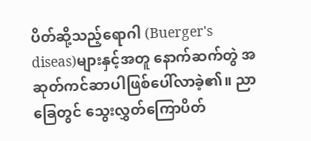ပိတ်ဆို့သည့်ရောဂါ (Buerger's diseas)များနှင့်အတူ နောက်ဆက်တွဲ အဆုတ်ကင်ဆာပါဖြစ်ပေါ်လာခဲ့၏။ ညာခြေတွင် သွေးလွှတ်ကြောပိတ်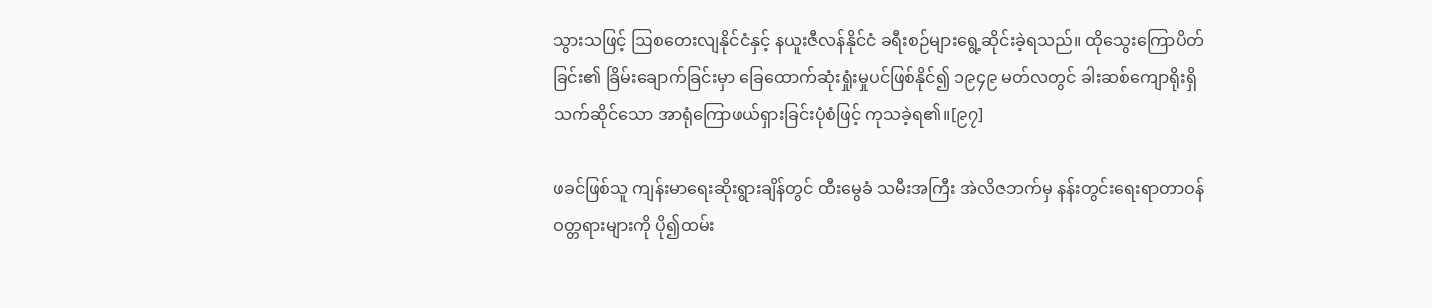သွားသဖြင့် ဩစတေးလျနိုင်ငံနှင့် နယူးဇီလန်နိုင်ငံ ခရီးစဉ်များရွေ့ဆိုင်းခဲ့ရသည်။ ထိုသွေးကြောပိတ်ခြင်း၏ ခြိမ်းချောက်ခြင်းမှာ ခြေထောက်ဆုံးရှုံးမှုပင်ဖြစ်နိုင်၍ ၁၉၄၉ မတ်လတွင် ခါးဆစ်ကျောရိုးရှိသက်ဆိုင်သော အာရုံကြောဖယ်ရှားခြင်းပုံစံဖြင့် ကုသခဲ့ရ၏။[၉၇]

ဖခင်ဖြစ်သူ ကျန်းမာရေးဆိုးရွားချိန်တွင် ထီးမွေခံ သမီးအကြီး အဲလိဇဘက်မှ နန်းတွင်းရေးရာတာဝန်ဝတ္တရားများကို ပို၍ထမ်း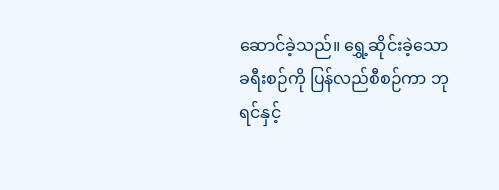ဆောင်ခဲ့သည်။ ရွှေ့ဆိုင်းခဲ့သော ခရီးစဉ်ကို ပြန်လည်စီစဉ်ကာ ဘုရင်နှင့်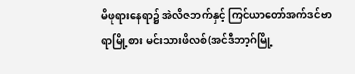မိဖုရားနေရာ၌ အဲလိဇဘက်နှင့် ကြင်ယာတော်အက်ဒင်ဗာရာမြို့စား မင်းသားဖိလစ်(အင်ဒီဘာ့ဂ်မြို့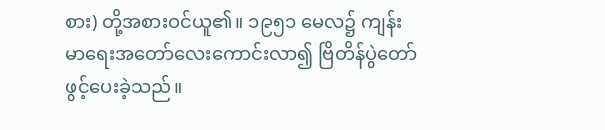စား) တို့အစားဝင်ယူ၏။ ၁၉၅၁ မေလ၌ ကျန်းမာရေးအတော်လေးကောင်းလာ၍ ဗြိတိန်ပွဲတော် ဖွင့်ပေးခဲ့သည်။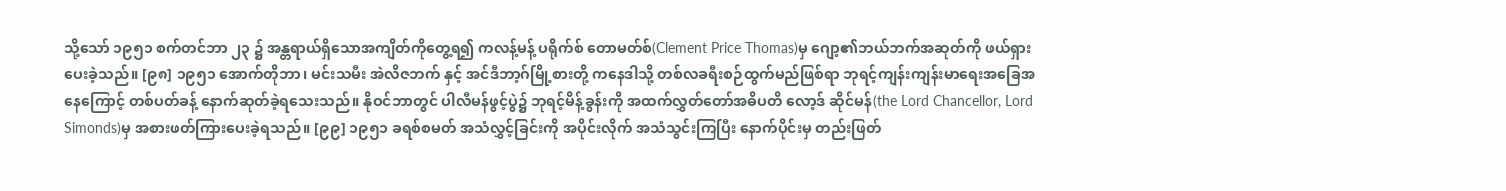သို့သော် ၁၉၅၁ စက်တင်ဘာ ၂၃ ၌ အန္တရာယ်ရှိသောအကျိတ်ကိုတွေ့ရ၍ ကလန့်မန့် ပရိုက်စ် တောမတ်စ်(Clement Price Thomas)မှ ဂျော့၏ဘယ်ဘက်အဆုတ်ကို ဖယ်ရှားပေးခဲ့သည်။ [၉၈] ၁၉၅၁ အောက်တိုဘာ၊ မင်းသမီး အဲလိဇဘက် နှင့် အင်ဒီဘာ့ဂ်မြို့စားတို့ ကနေဒါသို့ တစ်လခရီးစဉ်ထွက်မည်ဖြစ်ရာ ဘုရင့်ကျန်းကျန်းမာရေးအခြေအနေကြောင့် တစ်ပတ်ခန့် နောက်ဆုတ်ခဲ့ရသေးသည်။ နိုဝင်ဘာတွင် ပါလီမန်ဖွင့်ပွဲ၌ ဘုရင့်မိန့်ခွန်းကို အထက်လွှတ်တော်အဓိပတိ လော့ဒ် ဆိုင်မန်(the Lord Chancellor, Lord Simonds)မှ အစားဖတ်ကြားပေးခဲ့ရသည်။ [၉၉] ၁၉၅၁ ခရစ်စမတ် အသံလွှင့်ခြင်းကို အပိုင်းလိုက် အသံသွင်းကြပြီး နောက်ပိုင်းမှ တည်းဖြတ်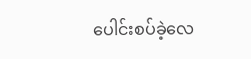ပေါင်းစပ်ခဲ့လေ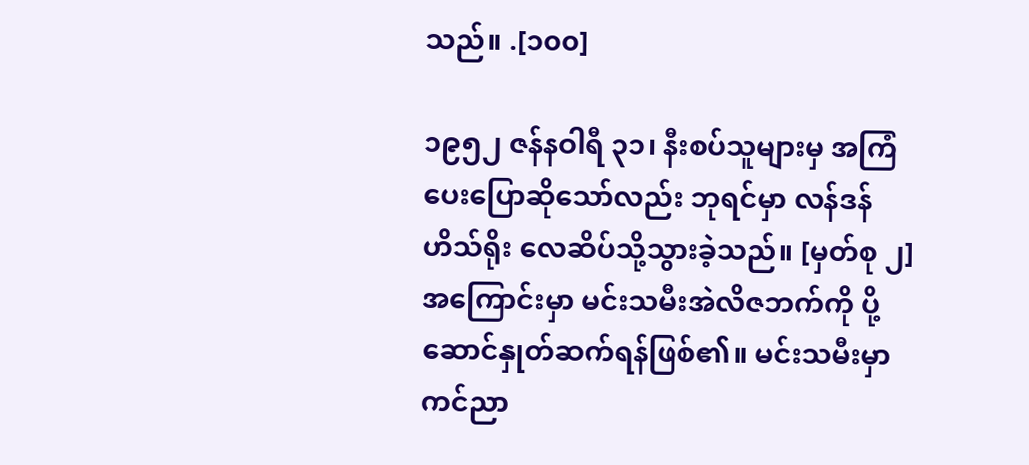သည်။ .[၁၀၀]

၁၉၅၂ ဇန်နဝါရီ ၃၁၊ နီးစပ်သူများမှ အကြံပေးပြောဆိုသော်လည်း ဘုရင်မှာ လန်ဒန် ဟိသ်ရိုး လေဆိပ်သို့သွားခဲ့သည်။ [မှတ်စု ၂] အကြောင်းမှာ မင်းသမီးအဲလိဇဘက်ကို ပို့ဆောင်နှုတ်ဆက်ရန်ဖြစ်၏။ မင်းသမီးမှာ ကင်ညာ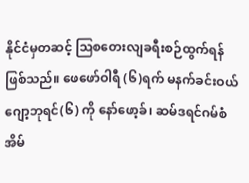နိုင်ငံမှတဆင့် ဩစတေးလျခရီးစဉ်ထွက်ရန်ဖြစ်သည်။ ဖေဖော်ဝါရီ (၆)ရက် မနက်ခင်းဝယ် ဂျော့ဘုရင်(၆) ကို နော်ဖော့ခ်၊ ဆမ်ဒရင်ဂမ်စံအိမ်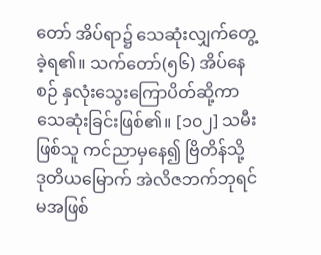တော် အိပ်ရာ၌ သေဆုံးလျှက်တွေ့ခဲ့ရ၏။ သက်တော်(၅၆) အိပ်နေစဉ် နှလုံးသွေးကြောပိတ်ဆို့ကာ သေဆုံးခြင်းဖြစ်၏။ [၁၀၂] သမီးဖြစ်သူ ကင်ညာမှနေ၍ ဗြိတိန်သို့ ဒုတိယမြောက် အဲလိဇဘက်ဘုရင်မအဖြစ်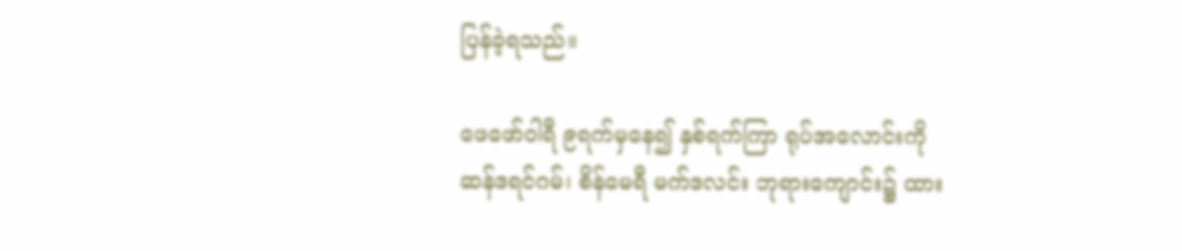ပြန်ခဲ့ရသည်။

ဖေဖော်ဝါရီ ၉ရက်မှနေ၍ နှစ်ရက်ကြာ ရုပ်အလောင်းကို ဆန်ဒရင်ဂမ်၊ စိန်မေရီ မက်ဒလင်း ဘုရားကျောင်း၌ ထား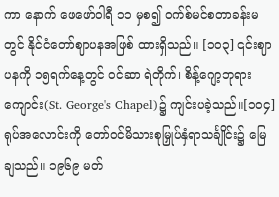ကာ နောက် ဖေဖော်ဝါရီ ၁၁ မှစ၍ ဝက်စ်မင်စတာခန်းမတွင် နိုင်ငံတော်ဈာပနအဖြစ် ထားရှိသည်။ [၁၀၃] ၎င်းဈာပနကို ၁၅ရက်နေ့တွင် ဝင်ဆာ ရဲတိုက်၊ စိန့်ဂျော့ဘုရားကျောင်း(St. George's Chapel)၌ ကျင်းပခဲ့သည်။[၁၀၄] ရုပ်အလောင်းကို တော်ဝင်မိသားစုမြှုပ်နှံရာသင်္ချိုင်း၌ မြေချသည်။ ၁၉၆၉ မတ်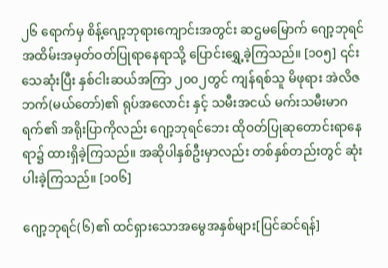၂၆ ရောက်မှ စိန့်ဂျော့ဘုရားကျောင်းအတွင်း ဆဌမမြောက် ဂျော့ဘုရင်အထိမ်းအမှတ်ဝတ်ပြုရာနေရာသို့ ပြောင်းရွှေ့ခဲ့ကြသည်။ [၁၀၅] ၎င်းသေဆုံးပြီး နှစ်ငါးဆယ်အကြာ ၂၀၀၂တွင် ကျန်ရစ်သူ မိဖုရား အဲလိဇဘက်(မယ်တော်)၏ ရုပ်အလောင်း နှင့် သမီးအငယ် မက်းသမီးမာဂရက်၏ အရိုးပြာကိုလည်း ဂျော့ဘုရင်ဘေး ထိုဝတ်ပြုဆုတောင်းရာနေရာ၌ ထားရှိခဲ့ကြသည်။ အဆိုပါနှစ်ဦးမှာလည်း တစ်နှစ်တည်းတွင် ဆုံးပါးခဲ့ကြသည်။ [၁၀၆]

ဂျော့ဘုရင်(၆)၏ ထင်ရှားသောအမွေအနှစ်များ[ပြင်ဆင်ရန်]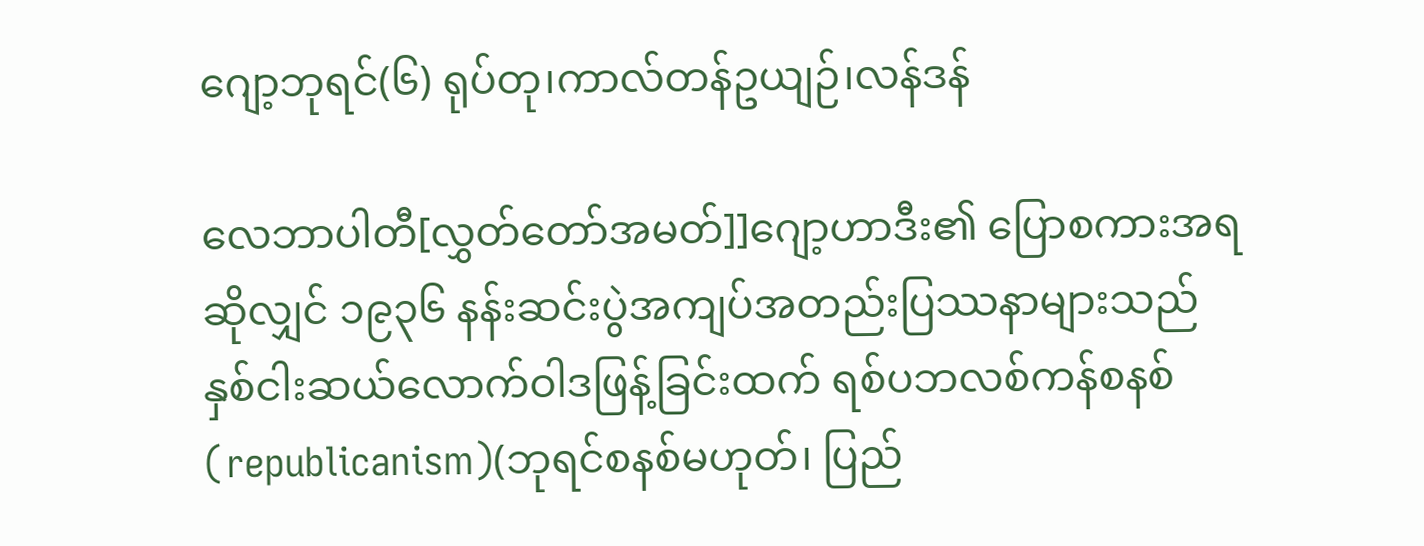ဂျော့ဘုရင်(၆) ရုပ်တု၊ကာလ်တန်ဥယျဉ်၊လန်ဒန်

လေဘာပါတီ[လွှတ်တော်အမတ်]]ဂျော့ဟာဒီး၏ ပြောစကားအရဆိုလျှင် ၁၉၃၆ နန်းဆင်းပွဲအကျပ်အတည်းပြဿနာများသည် နှစ်ငါးဆယ်လောက်ဝါဒဖြန့်ခြင်းထက် ရစ်ပဘလစ်ကန်စနစ် (republicanism)(ဘုရင်စနစ်မဟုတ်၊ ပြည်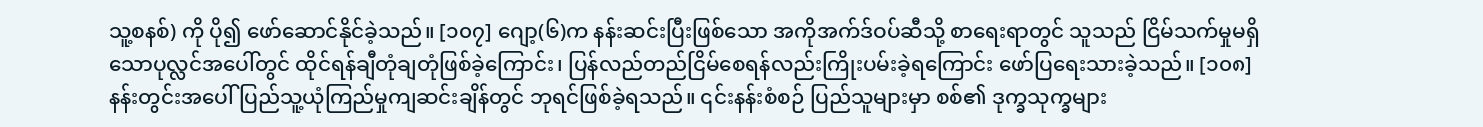သူ့စနစ်) ကို ပို၍ ဖော်ဆောင်နိုင်ခဲ့သည်။ [၁၀၇] ဂျော့(၆)က နန်းဆင်းပြီးဖြစ်သော အကိုအက်ဒ်ဝပ်ဆီသို့ စာရေးရာတွင် သူသည် ငြိမ်သက်မှုမရှိသောပုလ္လင်အပေါ်တွင် ထိုင်ရန်ချီတုံချတုံဖြစ်ခဲ့ကြောင်း၊ ပြန်လည်တည်ငြိမ်စေရန်လည်းကြိုးပမ်းခဲ့ရကြောင်း ဖော်ပြရေးသားခဲ့သည်။ [၁၀၈] နန်းတွင်းအပေါ် ပြည်သူ့ယုံကြည်မှုကျဆင်းချိန်တွင် ဘုရင်ဖြစ်ခဲ့ရသည်။ ၎င်းနန်းစံစဉ် ပြည်သူများမှာ စစ်၏ ဒုက္ခသုက္ခများ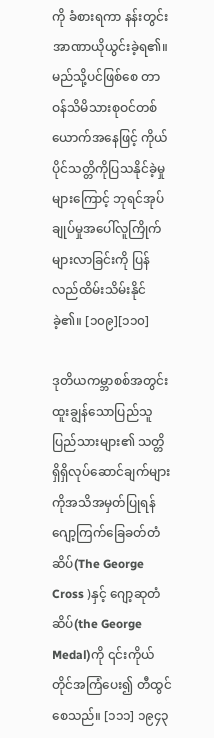ကို ခံစားရကာ နန်းတွင်းအာဏာယိုယွင်းခဲ့ရ၏။ မည်သို့ပင်ဖြစ်စေ တာဝန်သိမိသားစုဝင်တစ်ယောက်အနေဖြင့် ကိုယ်ပိုင်သတ္တိကိုပြသနိုင်ခဲ့မှုများကြောင့် ဘုရင်အုပ်ချုပ်မှုအပေါ်လူကြိုက်များလာခြင်းကို ပြန်လည်ထိမ်းသိမ်းနိုင်ခဲ့၏။ [၁၀၉][၁၁၀]

ဒုတိယကမ္ဘာစစ်အတွင်း ထူးချွန်သောပြည်သူပြည်သားများ၏ သတ္တိရှိရှိလုပ်ဆောင်ချက်များကိုအသိအမှတ်ပြုရန် ဂျော့ကြက်ခြေခတ်တံဆိပ်(The George Cross )နှင့် ဂျော့ဆုတံဆိပ်(the George Medal)ကို ၎င်းကိုယ်တိုင်အကြံပေး၍ တီထွင်စေသည်။ [၁၁၁] ၁၉၄၃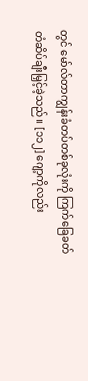တွင် မော်လ်တာကျွန်းခံတပ်တစ်ခုလုံးကို ကြက်ခြေခတ်တံဆိပ်ချီးမြှင့်ခဲ့သည်။ [၁၁၂] ဂျော့ကိုလည်း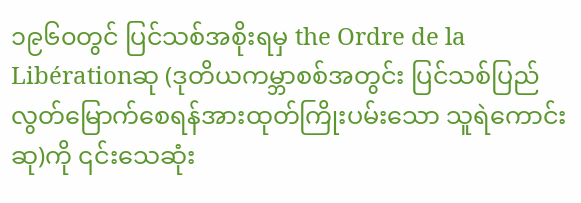၁၉၆၀တွင် ပြင်သစ်အစိုးရမှ the Ordre de la Libérationဆု (ဒုတိယကမ္ဘာစစ်အတွင်း ပြင်သစ်ပြည် လွတ်မြောက်စေရန်အားထုတ်ကြိုးပမ်းသော သူရဲကောင်းဆု)ကို ၎င်းသေဆုံး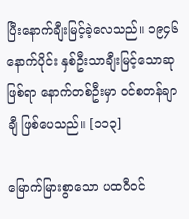ပြီးနောက်ချီးမြင့်ခဲ့လေသည်။ ၁၉၄၆နောက်ပိုင်း နှစ်ဦးသာချီးမြင့်သောဆုဖြစ်ရာ နောက်တစ်ဦးမှာ ဝင်စတန်ချာချီ ဖြစ်ပေသည်။ [၁၁၃]

မြောက်မြားစွာသော ပထဝီဝင်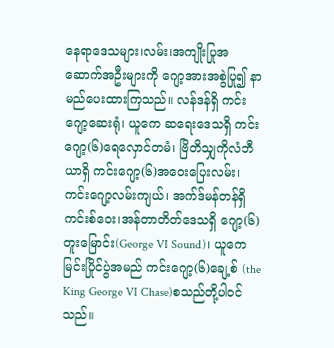နေရာဒေသများ၊လမ်း၊အကျိုးပြုအဆောက်အဦးများကို ဂျော့အားအစွဲပြု၍ နာမည်ပေးထားကြသည်။ လန်ဒန်ရှိ ကင်းဂျော့ဆေးရုံ၊ ယူကေ ဆရေးဒေသရှိ ကင်းဂျော့(၆)ရေလှောင်တမံ၊ ဗြိတိသျှကိုလံဘီယာရှိ ကင်းဂျော့(၆)အဝေးပြေးလမ်း၊ကင်းဂျော့လမ်းကျယ်၊ အက်ဒ်မန်တန်ရှိ ကင်းစ်ဝေး၊အန်တာတိတ်ဒေသရှိ ဂျော့(၆)တူးမြောင်း(George VI Sound)၊ ယူကေမြင်းပြိုင်ပွဲအမည် ကင်းဂျော့(၆)ချေ့စ် (the King George VI Chase)စသည်တို့ပါဝင်သည်။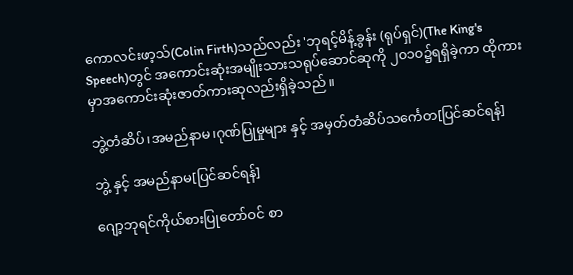ကောလင်းဖာ့သ်(Colin Firth)သည်လည်း 'ဘုရင့်မိန့်ခွန်း (ရုပ်ရှင်)(The King's Speech)တွင် အကောင်းဆုံးအမျိုးသားသရုပ်ဆောင်ဆုကို ၂၀၁၀၌ရရှိခဲ့ကာ ထိုကားမှာအကောင်းဆုံးဇာတ်ကားဆုလည်းရှိခဲ့သည်။

ဘွဲ့တံဆိပ်၊အမည်နာမ၊ဂုဏ်ပြုမှုများ နှင့် အမှတ်တံဆိပ်သင်္ကေတ[ပြင်ဆင်ရန်]

ဘွဲ့ နှင့် အမည်နာမ[ပြင်ဆင်ရန်]

ဂျော့ဘုရင်ကိုယ်စားပြုတော်ဝင် စာ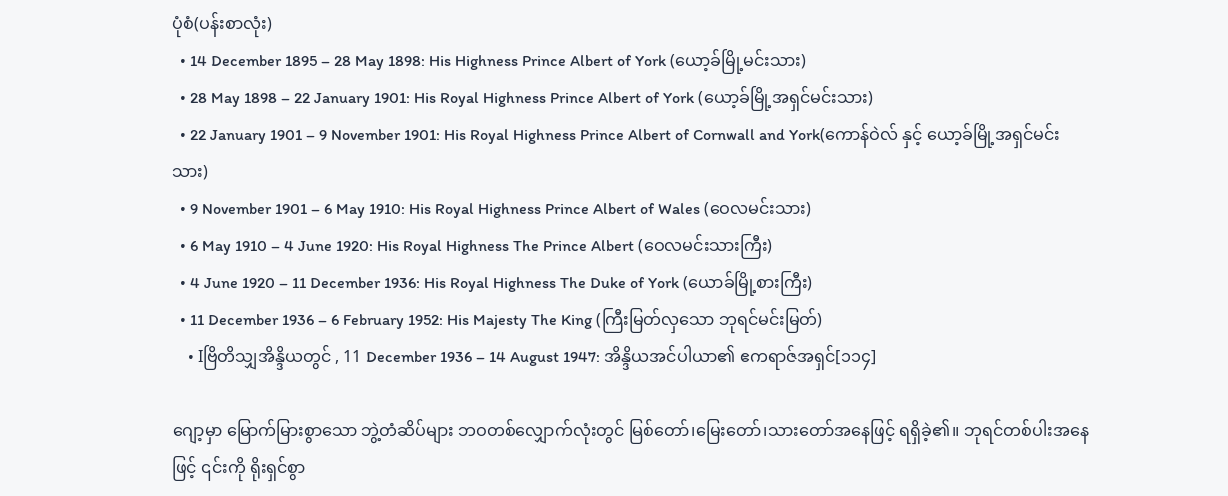ပုံစံ(ပန်းစာလုံး)
  • 14 December 1895 – 28 May 1898: His Highness Prince Albert of York (ယော့ခ်မြို့မင်းသား)
  • 28 May 1898 – 22 January 1901: His Royal Highness Prince Albert of York (ယော့ခ်မြို့အရှင်မင်းသား)
  • 22 January 1901 – 9 November 1901: His Royal Highness Prince Albert of Cornwall and York(ကောန်ဝဲလ် နှင့် ယော့ခ်မြို့အရှင်မင်းသား)
  • 9 November 1901 – 6 May 1910: His Royal Highness Prince Albert of Wales (ဝေလမင်းသား)
  • 6 May 1910 – 4 June 1920: His Royal Highness The Prince Albert (ဝေလမင်းသားကြီး)
  • 4 June 1920 – 11 December 1936: His Royal Highness The Duke of York (ယောခ်မြို့စားကြီး)
  • 11 December 1936 – 6 February 1952: His Majesty The King (ကြီးမြတ်လှသော ဘုရင်မင်းမြတ်)
    • Iဗြိတိသျှအိန္ဒိယတွင် , 11 December 1936 – 14 August 1947: အိန္ဒိယအင်ပါယာ၏ ဧကရာဇ်အရှင်[၁၁၄]

ဂျော့မှာ မြောက်မြားစွာသော ဘွဲ့တံဆိပ်များ ဘဝတစ်လျှောက်လုံးတွင် မြစ်တော်၊မြေးတော်၊သားတော်အနေဖြင့် ရရှိခဲ့၏။ ဘုရင်တစ်ပါးအနေဖြင့် ၎င်းကို ရိုးရှင်စွာ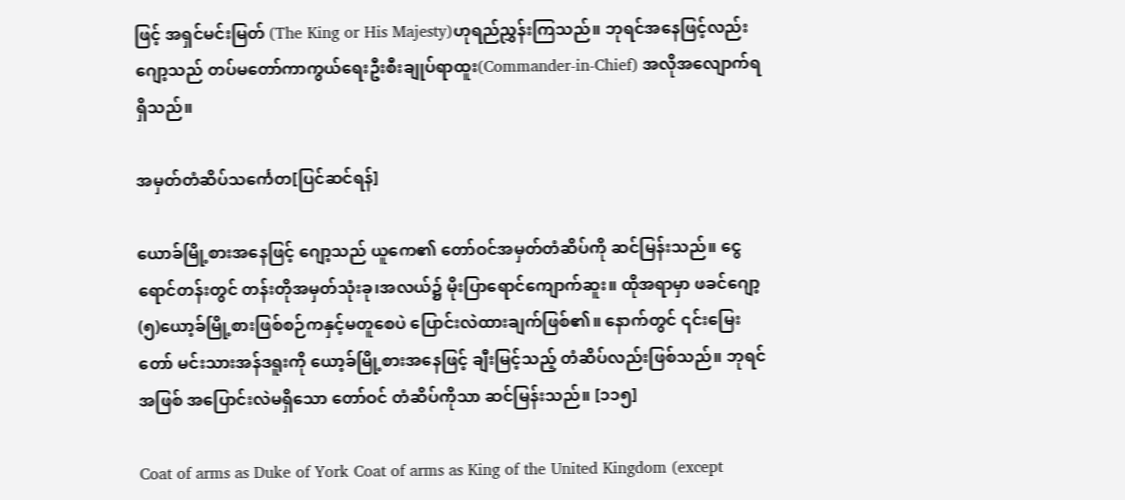ဖြင့် အရှင်မင်းမြတ် (The King or His Majesty)ဟုရည်ညွှန်းကြသည်။ ဘုရင်အနေဖြင့်လည်း ဂျော့သည် တပ်မတော်ကာကွယ်ရေးဦးစီးချုပ်ရာထူး(Commander-in-Chief) အလိုအလျောက်ရရှိသည်။

အမှတ်တံဆိပ်သင်္ကေတ[ပြင်ဆင်ရန်]

ယောခ်မြို့စားအနေဖြင့် ဂျော့သည် ယူကေ၏ တော်ဝင်အမှတ်တံဆိပ်ကို ဆင်မြန်းသည်။ ငွေရောင်တန်းတွင် တန်းတိုအမှတ်သုံးခု၊အလယ်၌ မိုးပြာရောင်ကျောက်ဆူး။ ထိုအရာမှာ ဖခင်ဂျော့(၅)ယော့ခ်မြို့စားဖြစ်စဉ်ကနှင့်မတူစေပဲ ပြောင်းလဲထားချက်ဖြစ်၏။ နောက်တွင် ၎င်းမြေးတော် မင်းသားအန်ဒရူးကို ယော့ခ်မြို့စားအနေဖြင့် ချီးမြင့်သည့် တံဆိပ်လည်းဖြစ်သည်။ ဘုရင်အဖြစ် အပြောင်းလဲမရှိသော တော်ဝင် တံဆိပ်ကိုသာ ဆင်မြန်းသည်။ [၁၁၅]

Coat of arms as Duke of York Coat of arms as King of the United Kingdom (except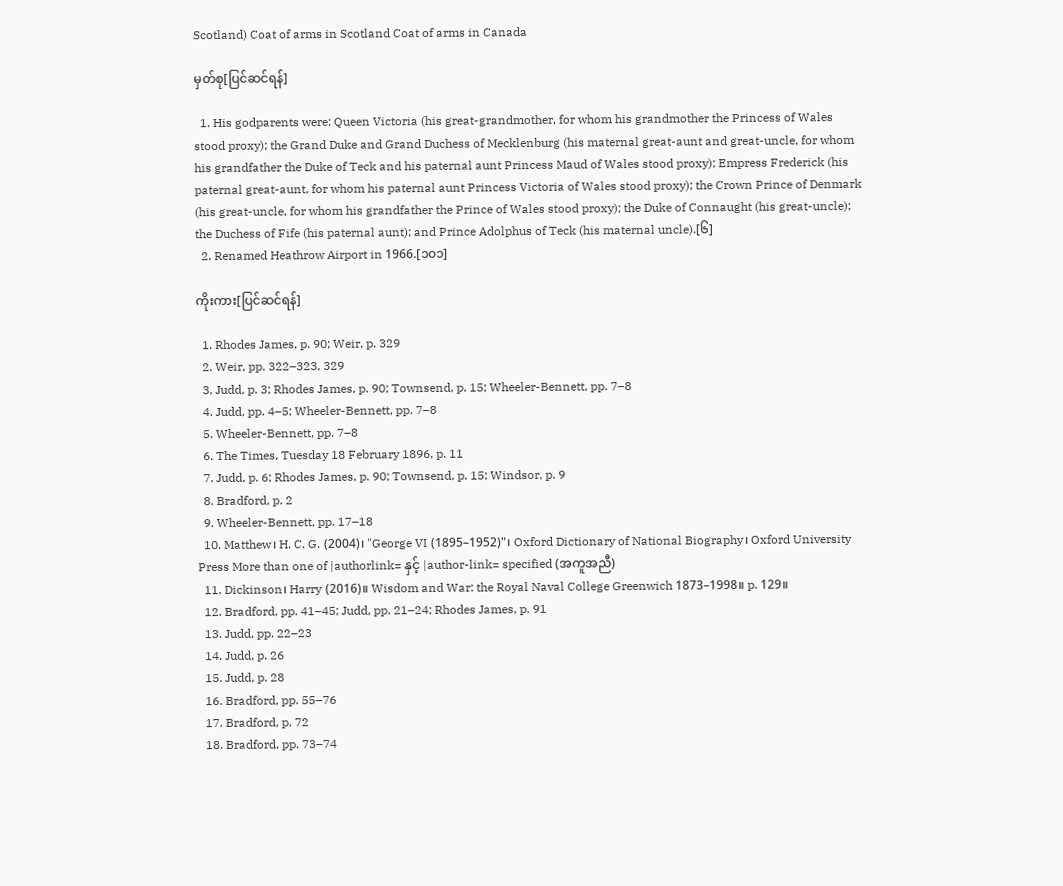Scotland) Coat of arms in Scotland Coat of arms in Canada

မှတ်စု[ပြင်ဆင်ရန်]

  1. His godparents were: Queen Victoria (his great-grandmother, for whom his grandmother the Princess of Wales stood proxy); the Grand Duke and Grand Duchess of Mecklenburg (his maternal great-aunt and great-uncle, for whom his grandfather the Duke of Teck and his paternal aunt Princess Maud of Wales stood proxy); Empress Frederick (his paternal great-aunt, for whom his paternal aunt Princess Victoria of Wales stood proxy); the Crown Prince of Denmark (his great-uncle, for whom his grandfather the Prince of Wales stood proxy); the Duke of Connaught (his great-uncle); the Duchess of Fife (his paternal aunt); and Prince Adolphus of Teck (his maternal uncle).[၆]
  2. Renamed Heathrow Airport in 1966.[၁၀၁]

ကိုးကား[ပြင်ဆင်ရန်]

  1. Rhodes James, p. 90; Weir, p. 329
  2. Weir, pp. 322–323, 329
  3. Judd, p. 3; Rhodes James, p. 90; Townsend, p. 15; Wheeler-Bennett, pp. 7–8
  4. Judd, pp. 4–5; Wheeler-Bennett, pp. 7–8
  5. Wheeler-Bennett, pp. 7–8
  6. The Times, Tuesday 18 February 1896, p. 11
  7. Judd, p. 6; Rhodes James, p. 90; Townsend, p. 15; Windsor, p. 9
  8. Bradford, p. 2
  9. Wheeler-Bennett, pp. 17–18
  10. Matthew၊ H. C. G. (2004)၊ "George VI (1895–1952)"၊ Oxford Dictionary of National Biography၊ Oxford University Press More than one of |authorlink= နှင့် |author-link= specified (အကူအညီ)
  11. Dickinson၊ Harry (2016)။ Wisdom and War: the Royal Naval College Greenwich 1873–1998။ p. 129။
  12. Bradford, pp. 41–45; Judd, pp. 21–24; Rhodes James, p. 91
  13. Judd, pp. 22–23
  14. Judd, p. 26
  15. Judd, p. 28
  16. Bradford, pp. 55–76
  17. Bradford, p. 72
  18. Bradford, pp. 73–74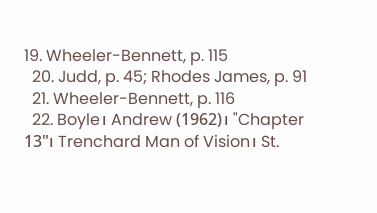19. Wheeler-Bennett, p. 115
  20. Judd, p. 45; Rhodes James, p. 91
  21. Wheeler-Bennett, p. 116
  22. Boyle၊ Andrew (1962)၊ "Chapter 13"၊ Trenchard Man of Vision၊ St.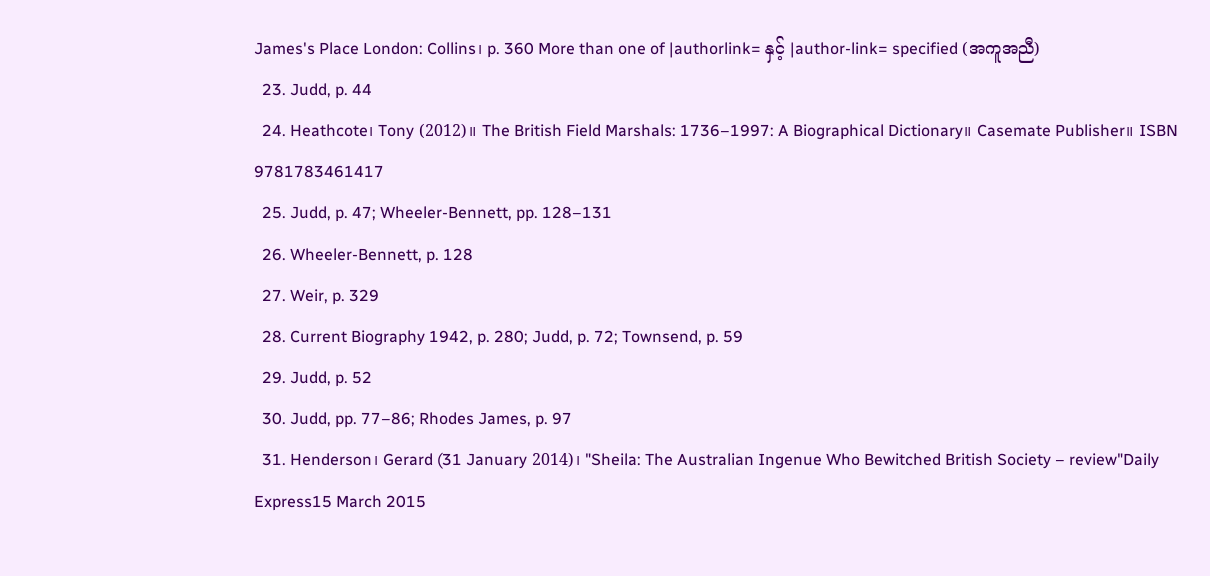James's Place London: Collins၊ p. 360 More than one of |authorlink= နှင့် |author-link= specified (အကူအညီ)
  23. Judd, p. 44
  24. Heathcote၊ Tony (2012)။ The British Field Marshals: 1736–1997: A Biographical Dictionary။ Casemate Publisher။ ISBN 9781783461417
  25. Judd, p. 47; Wheeler-Bennett, pp. 128–131
  26. Wheeler-Bennett, p. 128
  27. Weir, p. 329
  28. Current Biography 1942, p. 280; Judd, p. 72; Townsend, p. 59
  29. Judd, p. 52
  30. Judd, pp. 77–86; Rhodes James, p. 97
  31. Henderson၊ Gerard (31 January 2014)၊ "Sheila: The Australian Ingenue Who Bewitched British Society – review"Daily Express15 March 2015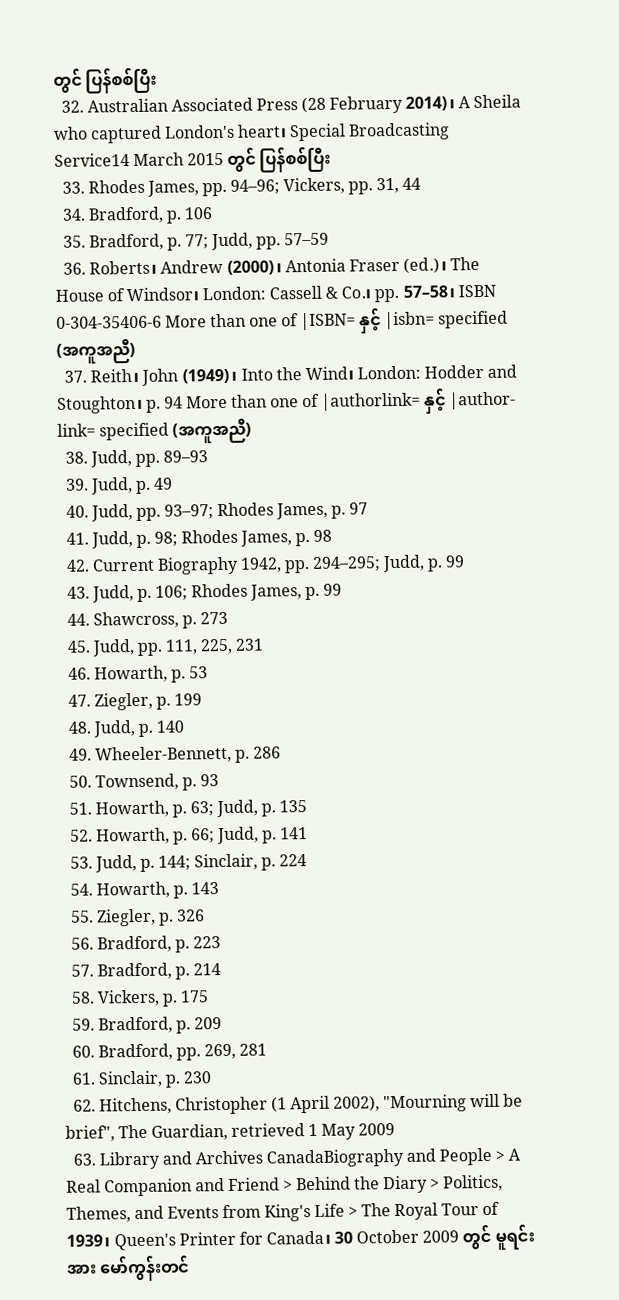တွင် ပြန်စစ်ပြီး
  32. Australian Associated Press (28 February 2014)၊ A Sheila who captured London's heart၊ Special Broadcasting Service14 March 2015 တွင် ပြန်စစ်ပြီး
  33. Rhodes James, pp. 94–96; Vickers, pp. 31, 44
  34. Bradford, p. 106
  35. Bradford, p. 77; Judd, pp. 57–59
  36. Roberts၊ Andrew (2000)၊ Antonia Fraser (ed.)၊ The House of Windsor၊ London: Cassell & Co.၊ pp. 57–58၊ ISBN 0-304-35406-6 More than one of |ISBN= နှင့် |isbn= specified (အကူအညီ)
  37. Reith၊ John (1949)၊ Into the Wind၊ London: Hodder and Stoughton၊ p. 94 More than one of |authorlink= နှင့် |author-link= specified (အကူအညီ)
  38. Judd, pp. 89–93
  39. Judd, p. 49
  40. Judd, pp. 93–97; Rhodes James, p. 97
  41. Judd, p. 98; Rhodes James, p. 98
  42. Current Biography 1942, pp. 294–295; Judd, p. 99
  43. Judd, p. 106; Rhodes James, p. 99
  44. Shawcross, p. 273
  45. Judd, pp. 111, 225, 231
  46. Howarth, p. 53
  47. Ziegler, p. 199
  48. Judd, p. 140
  49. Wheeler-Bennett, p. 286
  50. Townsend, p. 93
  51. Howarth, p. 63; Judd, p. 135
  52. Howarth, p. 66; Judd, p. 141
  53. Judd, p. 144; Sinclair, p. 224
  54. Howarth, p. 143
  55. Ziegler, p. 326
  56. Bradford, p. 223
  57. Bradford, p. 214
  58. Vickers, p. 175
  59. Bradford, p. 209
  60. Bradford, pp. 269, 281
  61. Sinclair, p. 230
  62. Hitchens, Christopher (1 April 2002), "Mourning will be brief", The Guardian, retrieved 1 May 2009
  63. Library and Archives CanadaBiography and People > A Real Companion and Friend > Behind the Diary > Politics, Themes, and Events from King's Life > The Royal Tour of 1939၊ Queen's Printer for Canada၊ 30 October 2009 တွင် မူရင်း အား မော်ကွန်းတင်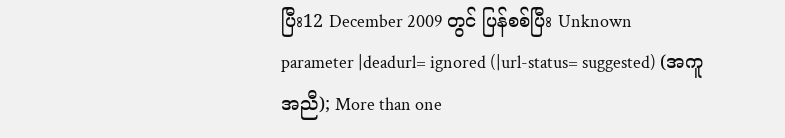ပြီး12 December 2009 တွင် ပြန်စစ်ပြီး Unknown parameter |deadurl= ignored (|url-status= suggested) (အကူအညီ); More than one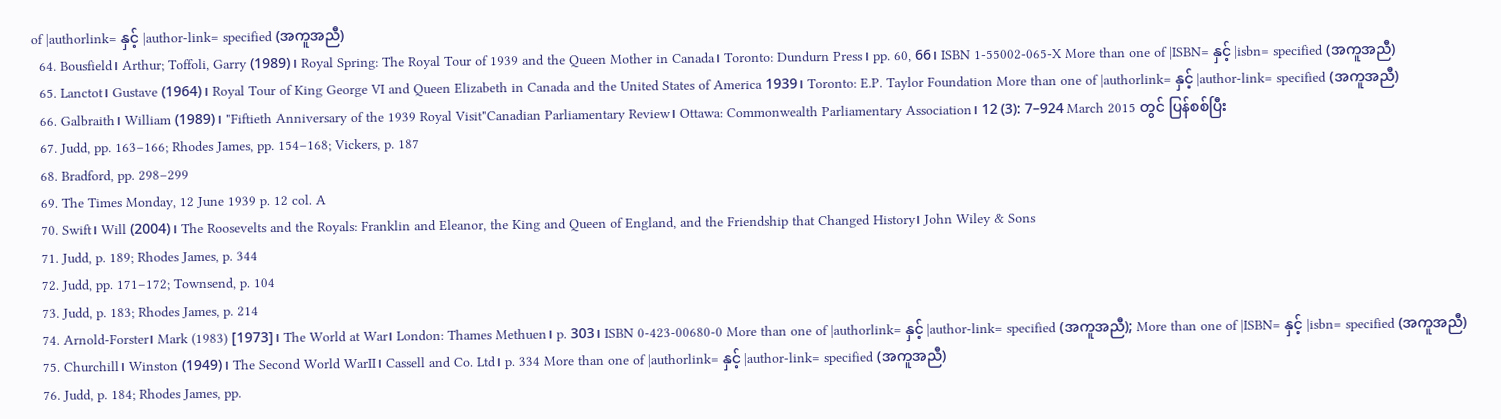of |authorlink= နှင့် |author-link= specified (အကူအညီ)
  64. Bousfield၊ Arthur; Toffoli, Garry (1989)၊ Royal Spring: The Royal Tour of 1939 and the Queen Mother in Canada၊ Toronto: Dundurn Press၊ pp. 60, 66၊ ISBN 1-55002-065-X More than one of |ISBN= နှင့် |isbn= specified (အကူအညီ)
  65. Lanctot၊ Gustave (1964)၊ Royal Tour of King George VI and Queen Elizabeth in Canada and the United States of America 1939၊ Toronto: E.P. Taylor Foundation More than one of |authorlink= နှင့် |author-link= specified (အကူအညီ)
  66. Galbraith၊ William (1989)၊ "Fiftieth Anniversary of the 1939 Royal Visit"Canadian Parliamentary Review၊ Ottawa: Commonwealth Parliamentary Association၊ 12 (3): 7–924 March 2015 တွင် ပြန်စစ်ပြီး
  67. Judd, pp. 163–166; Rhodes James, pp. 154–168; Vickers, p. 187
  68. Bradford, pp. 298–299
  69. The Times Monday, 12 June 1939 p. 12 col. A
  70. Swift၊ Will (2004)၊ The Roosevelts and the Royals: Franklin and Eleanor, the King and Queen of England, and the Friendship that Changed History၊ John Wiley & Sons
  71. Judd, p. 189; Rhodes James, p. 344
  72. Judd, pp. 171–172; Townsend, p. 104
  73. Judd, p. 183; Rhodes James, p. 214
  74. Arnold-Forster၊ Mark (1983) [1973]၊ The World at War၊ London: Thames Methuen၊ p. 303၊ ISBN 0-423-00680-0 More than one of |authorlink= နှင့် |author-link= specified (အကူအညီ); More than one of |ISBN= နှင့် |isbn= specified (အကူအညီ)
  75. Churchill၊ Winston (1949)၊ The Second World WarII၊ Cassell and Co. Ltd၊ p. 334 More than one of |authorlink= နှင့် |author-link= specified (အကူအညီ)
  76. Judd, p. 184; Rhodes James, pp.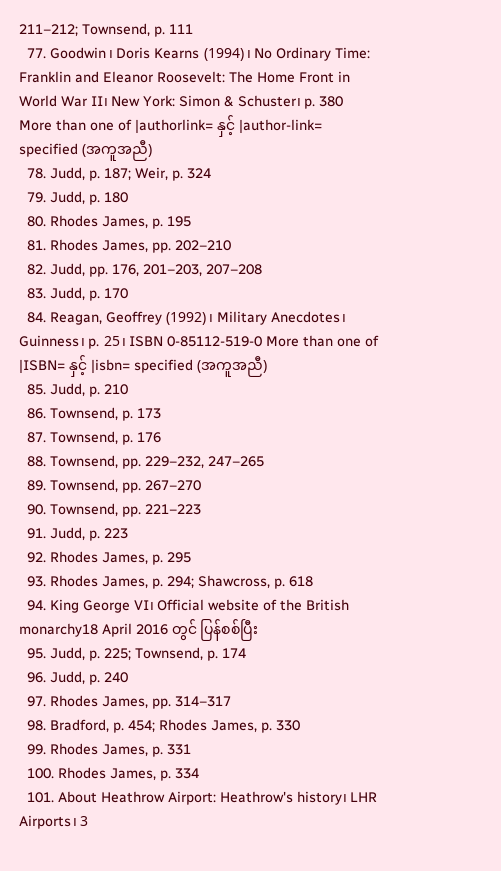211–212; Townsend, p. 111
  77. Goodwin၊ Doris Kearns (1994)၊ No Ordinary Time: Franklin and Eleanor Roosevelt: The Home Front in World War II၊ New York: Simon & Schuster၊ p. 380 More than one of |authorlink= နှင့် |author-link= specified (အကူအညီ)
  78. Judd, p. 187; Weir, p. 324
  79. Judd, p. 180
  80. Rhodes James, p. 195
  81. Rhodes James, pp. 202–210
  82. Judd, pp. 176, 201–203, 207–208
  83. Judd, p. 170
  84. Reagan, Geoffrey (1992)၊ Military Anecdotes၊ Guinness၊ p. 25၊ ISBN 0-85112-519-0 More than one of |ISBN= နှင့် |isbn= specified (အကူအညီ)
  85. Judd, p. 210
  86. Townsend, p. 173
  87. Townsend, p. 176
  88. Townsend, pp. 229–232, 247–265
  89. Townsend, pp. 267–270
  90. Townsend, pp. 221–223
  91. Judd, p. 223
  92. Rhodes James, p. 295
  93. Rhodes James, p. 294; Shawcross, p. 618
  94. King George VI၊ Official website of the British monarchy18 April 2016 တွင် ပြန်စစ်ပြီး
  95. Judd, p. 225; Townsend, p. 174
  96. Judd, p. 240
  97. Rhodes James, pp. 314–317
  98. Bradford, p. 454; Rhodes James, p. 330
  99. Rhodes James, p. 331
  100. Rhodes James, p. 334
  101. About Heathrow Airport: Heathrow's history၊ LHR Airports၊ 3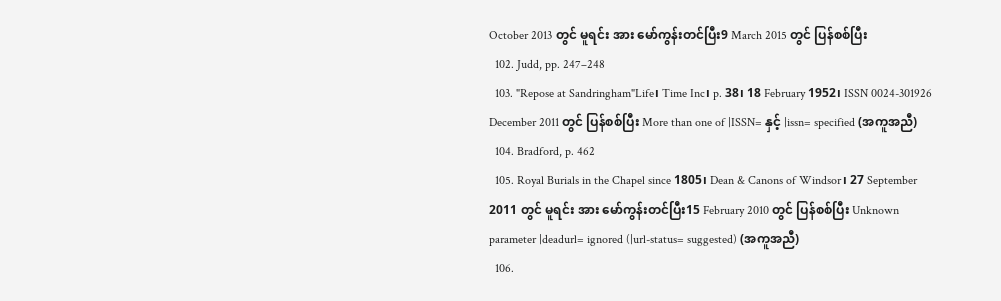October 2013 တွင် မူရင်း အား မော်ကွန်းတင်ပြီး9 March 2015 တွင် ပြန်စစ်ပြီး
  102. Judd, pp. 247–248
  103. "Repose at Sandringham"Life၊ Time Inc၊ p. 38၊ 18 February 1952၊ ISSN 0024-301926 December 2011 တွင် ပြန်စစ်ပြီး More than one of |ISSN= နှင့် |issn= specified (အကူအညီ)
  104. Bradford, p. 462
  105. Royal Burials in the Chapel since 1805၊ Dean & Canons of Windsor၊ 27 September 2011 တွင် မူရင်း အား မော်ကွန်းတင်ပြီး15 February 2010 တွင် ပြန်စစ်ပြီး Unknown parameter |deadurl= ignored (|url-status= suggested) (အကူအညီ)
  106.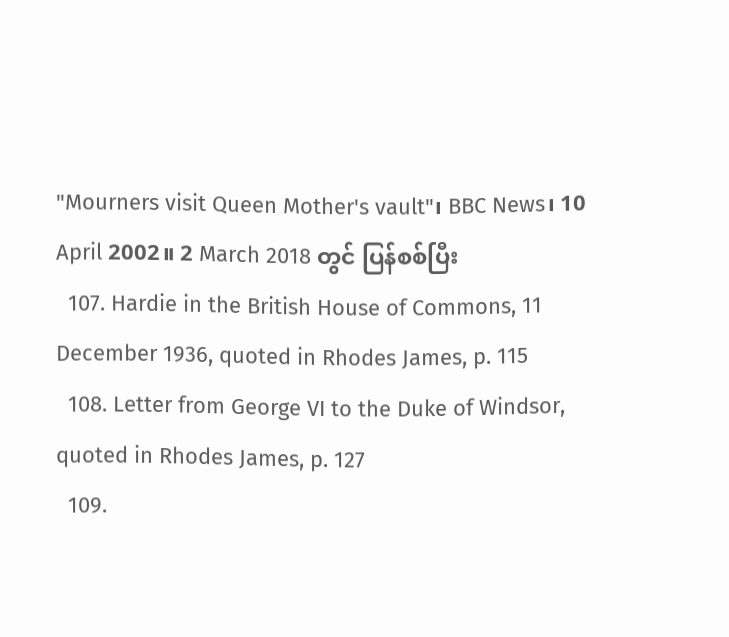"Mourners visit Queen Mother's vault"၊ BBC News၊ 10 April 2002။ 2 March 2018 တွင် ပြန်စစ်ပြီး
  107. Hardie in the British House of Commons, 11 December 1936, quoted in Rhodes James, p. 115
  108. Letter from George VI to the Duke of Windsor, quoted in Rhodes James, p. 127
  109.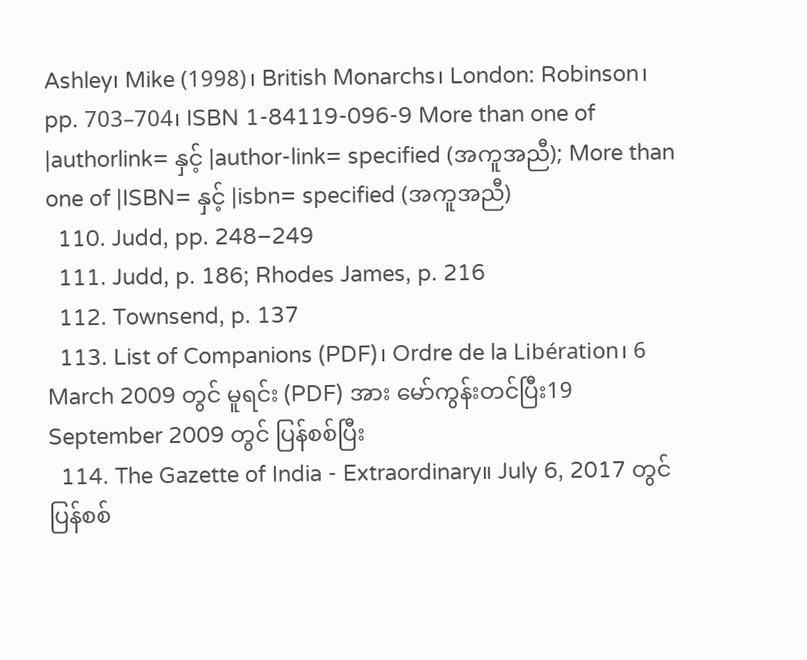Ashley၊ Mike (1998)၊ British Monarchs၊ London: Robinson၊ pp. 703–704၊ ISBN 1-84119-096-9 More than one of |authorlink= နှင့် |author-link= specified (အကူအညီ); More than one of |ISBN= နှင့် |isbn= specified (အကူအညီ)
  110. Judd, pp. 248–249
  111. Judd, p. 186; Rhodes James, p. 216
  112. Townsend, p. 137
  113. List of Companions (PDF)၊ Ordre de la Libération၊ 6 March 2009 တွင် မူရင်း (PDF) အား မော်ကွန်းတင်ပြီး19 September 2009 တွင် ပြန်စစ်ပြီး
  114. The Gazette of India - Extraordinary။ July 6, 2017 တွင် ပြန်စစ်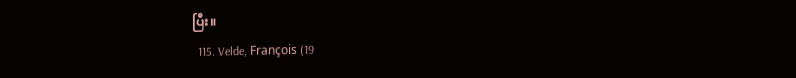ပြီး။
  115. Velde, François (19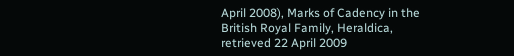April 2008), Marks of Cadency in the British Royal Family, Heraldica, retrieved 22 April 2009